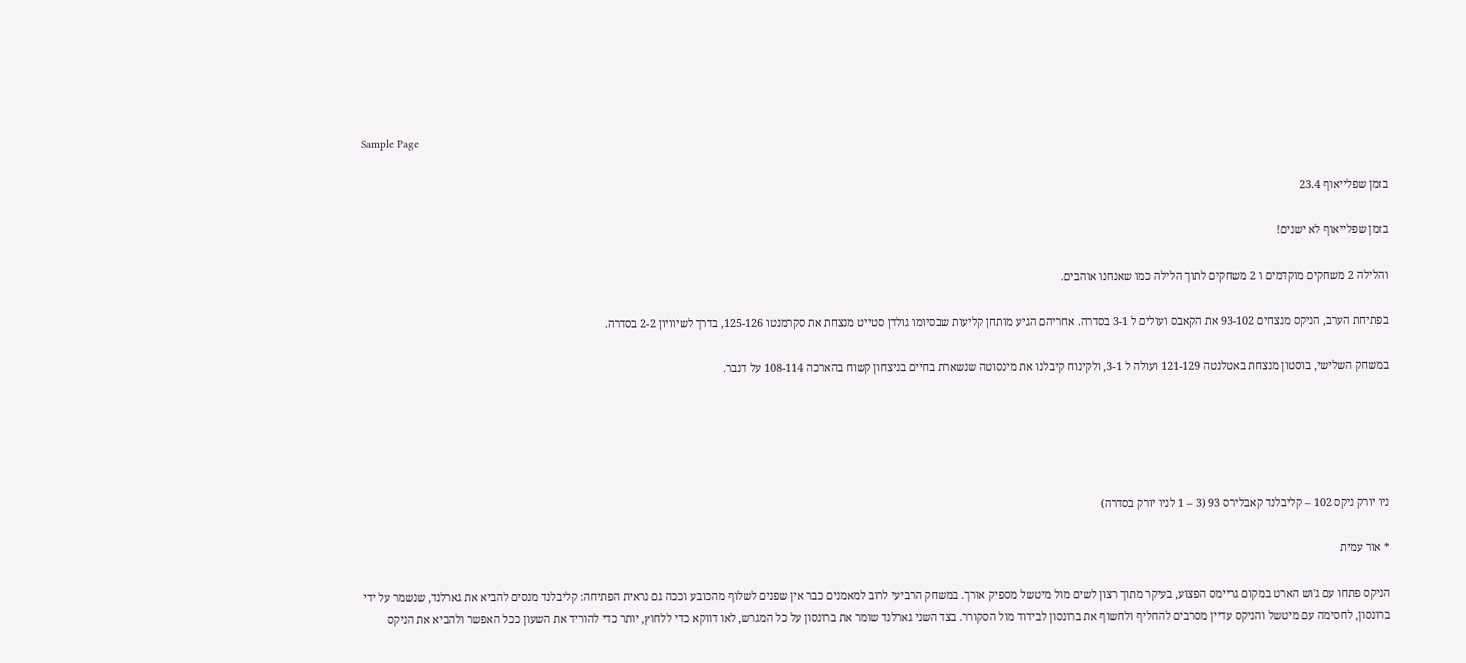Sample Page

בזמן שפלייאוף 23.4

בזמן שפלייאוף לא ישנים!

והלילה 2 משחקים מוקדמים ו 2 משחקים לתוך הלילה כמו שאנחנו אוהבים.

בפתיחת הערב, הניקס מנצחים 93-102 את הקאבס ועולים ל 3-1 בסדרה. אחריהם הגיע מותחן קליעות שבסיומו גולדן סטייט מנצחת את סקרמנטו 125-126, בדרך לשיוויון 2-2 בסדרה.

במשחק השלישי, בוסטון מנצחת באטלנטה 121-129 ועולה ל 3-1, ולקינוח קיבלנו את מינסוטה שנשארת בחיים בניצחון קשוח בהארכה 108-114 על דנבר.





ניו יורק ניקס 102 – קליבלנד קאבלירס 93 (3 – 1 לניו יורק בסדרה)

* אור עמית

הניקס פתחו עם ג'וש הארט במקום גריימס הפצוע, בעיקר מתוך רצון לשים מול מיטשל מספיק אורך. במשחק הרביעי לרוב למאמנים כבר אין שפנים לשלוף מהכובע וככה גם נראית הפתיחה: קליבלנד מנסים להביא את גארלנד, שנשמר על ידי ברונסון, לחסימה עם מיטשל והניקס עדיין מסרבים להחליף ולחשוף את ברונסון לבידוד מול הסקורר. בצד השני גארלנד שומר את ברונסון על כל המגרש, לאו דווקא כדי ללחוץ, יותר כדי להוריד את השעון ככל האפשר ולהביא את הניקס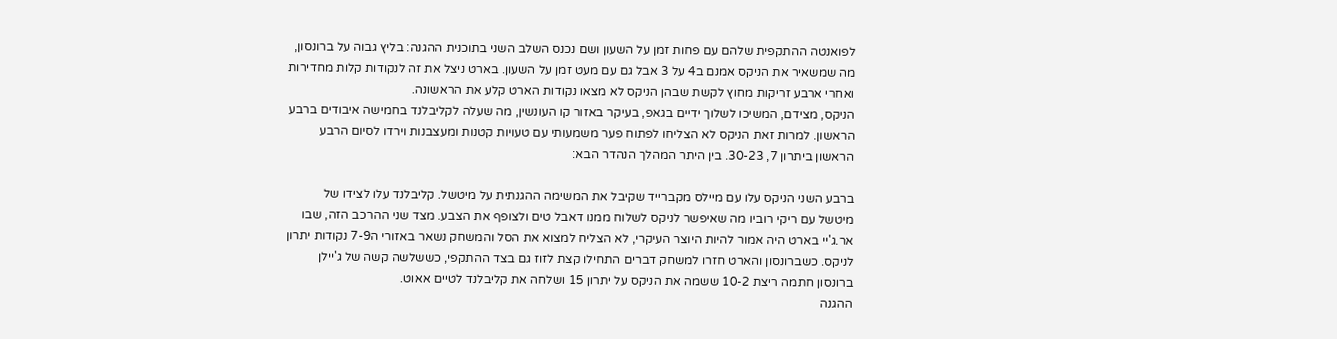לפואנטה ההתקפית שלהם עם פחות זמן על השעון ושם נכנס השלב השני בתוכנית ההגנה: בליץ גבוה על ברונסון, מה שמשאיר את הניקס אמנם ב4 על 3 אבל גם עם מעט זמן על השעון. בארט ניצל את זה לנקודות קלות מחדירות ואחרי ארבע זריקות מחוץ לקשת שבהן הניקס לא מצאו נקודות הארט קלע את הראשונה.
הניקס, מצידם, המשיכו לשלוך ידיים בגאפ, בעיקר באזור קו העונשין, מה שעלה לקליבלנד בחמישה איבודים ברבע הראשון. למרות זאת הניקס לא הצליחו לפתוח פער משמעותי עם טעויות קטנות ומעצבנות וירדו לסיום הרבע הראשון ביתרון 7, 30-23. בין היתר המהלך הנהדר הבא:

ברבע השני הניקס עלו עם מיילס מקברייד שקיבל את המשימה ההגנתית על מיטשל. קליבלנד עלו לצידו של מיטשל עם ריקי רוביו מה שאיפשר לניקס לשלוח ממנו דאבל טים ולצופף את הצבע. מצד שני ההרכב הזה, שבו אר.ג'יי בארט היה אמור להיות היוצר העיקרי, לא הצליח למצוא את הסל והמשחק נשאר באזורי ה7-9 נקודות יתרון לניקס. כשברונסון והארט חזרו למשחק דברים התחילו קצת לזוז גם בצד ההתקפי, כששלשה קשה של ג'יילן ברונסון חתמה ריצת 10-2 ששמה את הניקס על יתרון 15 ושלחה את קליבלנד לטיים אאוט.
ההגנה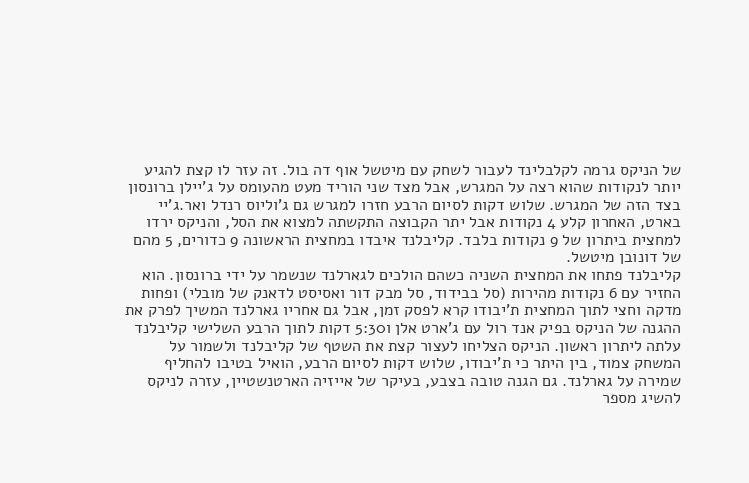של הניקס גרמה לקלבלינד לעבור לשחק עם מיטשל אוף דה בול. זה עזר לו קצת להגיע יותר לנקודות שהוא רצה על המגרש, אבל מצד שני הוריד מעט מהעומס על ג'יילן ברונסון בצד הזה של המגרש. שלוש דקות לסיום הרבע חזרו למגרש גם ג'וליוס רנדל ואר.ג'יי בארט, האחרון קלע 4 נקודות אבל יתר הקבוצה התקשתה למצוא את הסל, והניקס ירדו למחצית ביתרון של 9 נקודות בלבד. קליבלנד איבדו במחצית הראשונה 9 כדורים, 5 מהם של דונובן מיטשל.
קליבלנד פתחו את המחצית השניה כשהם הולכים לגארלנד שנשמר על ידי ברונסון. הוא החזיר עם 6 נקודות מהירות (סל בבידוד, סל מבק דור ואסיסט לדאנק של מובלי) ופחות מדקה וחצי לתוך המחצית ת'יבודו קרא לפסק זמן, אבל גם אחריו גארלנד המשיך לפרק את ההגנה של הניקס בפיק אנד רול עם ג'ארט אלן ו5:30 דקות לתוך הרבע השלישי קליבלנד עלתה ליתרון ראשון. הניקס הצליחו לעצור קצת את השטף של קליבלנד ולשמור על המשחק צמוד, בין היתר כי ת'יבודו, שלוש דקות לסיום הרבע, הואיל בטיבו להחליף שמירה על גארלנד. גם הגנה טובה בצבע, בעיקר של אייזיה הארטנשטיין, עזרה לניקס להשיג מספר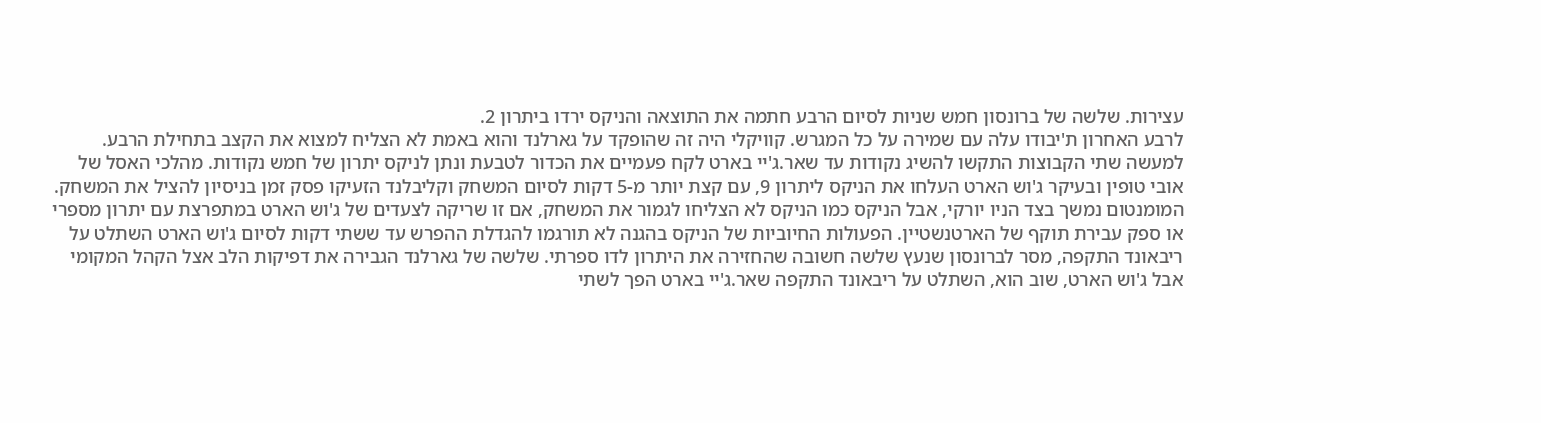עצירות. שלשה של ברונסון חמש שניות לסיום הרבע חתמה את התוצאה והניקס ירדו ביתרון 2.
לרבע האחרון ת'יבודו עלה עם שמירה על כל המגרש. קוויקלי היה זה שהופקד על גארלנד והוא באמת לא הצליח למצוא את הקצב בתחילת הרבע. למעשה שתי הקבוצות התקשו להשיג נקודות עד שאר.ג'יי בארט לקח פעמיים את הכדור לטבעת ונתן לניקס יתרון של חמש נקודות. מהלכי האסל של אובי טופין ובעיקר ג'וש הארט העלחו את הניקס ליתרון 9, עם קצת יותר מ-5 דקות לסיום המשחק וקליבלנד הזעיקו פסק זמן בניסיון להציל את המשחק. המומנטום נמשך בצד הניו יורקי, אבל הניקס כמו הניקס לא הצליחו לגמור את המשחק, אם זו שריקה לצעדים של ג'וש הארט במתפרצת עם יתרון מספרי או ספק עבירת תוקף של הארטנשטיין. הפעולות החיוביות של הניקס בהגנה לא תורגמו להגדלת ההפרש עד ששתי דקות לסיום ג'וש הארט השתלט על ריבאונד התקפה, מסר לברונסון שנעץ שלשה חשובה שהחזירה את היתרון לדו ספרתי. שלשה של גארלנד הגבירה את דפיקות הלב אצל הקהל המקומי אבל ג'וש הארט, שוב הוא, השתלט על ריבאונד התקפה שאר.ג'יי בארט הפך לשתי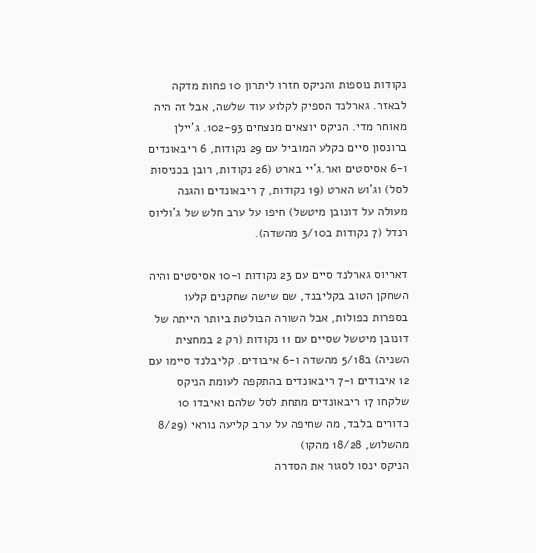נקודות נוספות והניקס חזרו ליתרון 10 פחות מדקה לבאזר. גארלנד הספיק לקלוע עוד שלשה, אבל זה היה מאוחר מדי. הניקס יוצאים מנצחים 102-93. ג'יילן ברונסון סיים כקלע המוביל עם 29 נקודות, 6 ריבאונדים ו-6 אסיסטים ואר.ג'יי בארט (26 נקודות, רובן בכניסות לסל) וג'וש הארט (19 נקודות, 7 ריבאונדים והגנה מעולה על דונובן מיטשל) חיפו על ערב חלש של ג'וליוס רנדל (7 נקודות ב3/10 מהשדה).

דאריוס גארלנד סיים עם 23 נקודות ו-10 אסיסטים והיה השחקן הטוב בקליבנד, שם שישה שחקנים קלעו בספרות כפולות, אבל השורה הבולטת ביותר הייתה של דונובן מיטשל שסיים עם 11 נקודות (רק 2 במחצית השניה) ב5/18 מהשדה ו-6 איבודים. קליבלנד סיימו עם 12 איבודים ו-7 ריבאונדים בהתקפה לעומת הניקס שלקחו 17 ריבאונדים מתחת לסל שלהם ואיבדו 10 כדורים בלבד, מה שחיפה על ערב קליעה נוראי (8/29 מהשלוש, 18/28 מהקו)
הניקס ינסו לסגור את הסדרה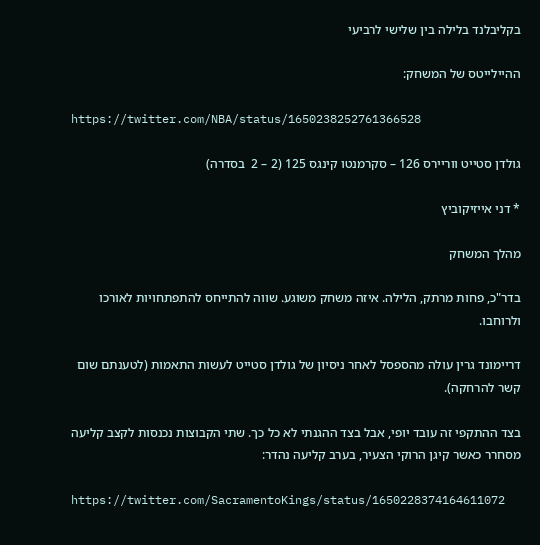בקליבלנד בלילה בין שלישי לרביעי

ההיילייטס של המשחק:

https://twitter.com/NBA/status/1650238252761366528

גולדן סטייט ווריירס 126 – סקרמנטו קינגס 125 (2 – 2  בסדרה)

* דני אייזיקוביץ

מהלך המשחק

בדר"כ, פחות מרתק, הלילה. איזה משחק משוגע. שווה להתייחס להתפתחויות לאורכו ולרוחבו.

דריימונד גרין עולה מהספסל לאחר ניסיון של גולדן סטייט לעשות התאמות (לטענתם שום קשר להרחקה).

בצד ההתקפי זה עובד יופי, אבל בצד ההגנתי לא כל כך. שתי הקבוצות נכנסות לקצב קליעה מסחרר כאשר קיגן הרוקי הצעיר, בערב קליעה נהדר:

https://twitter.com/SacramentoKings/status/1650228374164611072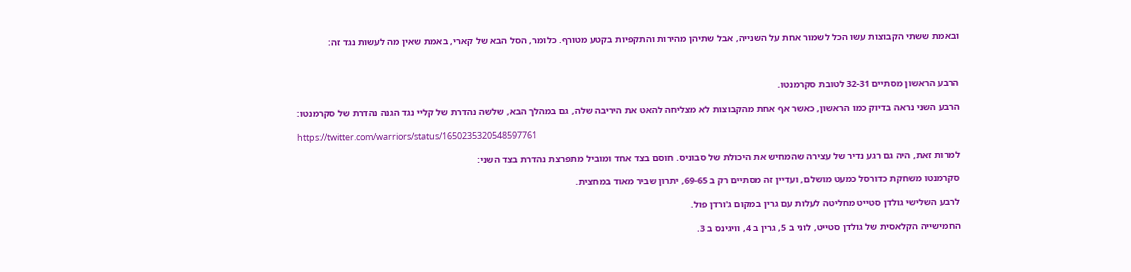ובאמת ששתי הקבוצות עשו הכל לשמור אחת על השנייה, אבל שתיהן מהירות והתקפיות בקטע מטורף. כלומר, הסל הבא של קארי, באמת שאין מה לעשות נגד זה:



הרבע הראשון מסתיים 32-31 לטובת סקרמנטו.

הרבע השני נראה בדיוק כמו הראשון, כאשר אף אחת מהקבוצות לא מצליחה להאט את היריבה שלה, גם במהלך הבא, שלשה נהדרת של קליי נגד הגנה נהדרת של סקרמנטו:

https://twitter.com/warriors/status/1650235320548597761

למרות זאת, היה גם רגע נדיר של עצירה שהמחיש את היכולת של סבוניס. חוסם בצד אחד ומוביל מתפרצת נהדרת בצד השני:

סקרמנטו משחקת כדורסל כמעט מושלם, ועדיין זה מסתיים רק ב 69-65, יתרון שביר מאוד במחצית.

לרבע השלישי גולדן סטייט מחליטה לעלות עם גרין במקום ג'ורדן פול.

החמישייה הקלאסית של גולדן סטייט, לוני ב 5, גרין ב 4, וויגינס ב 3.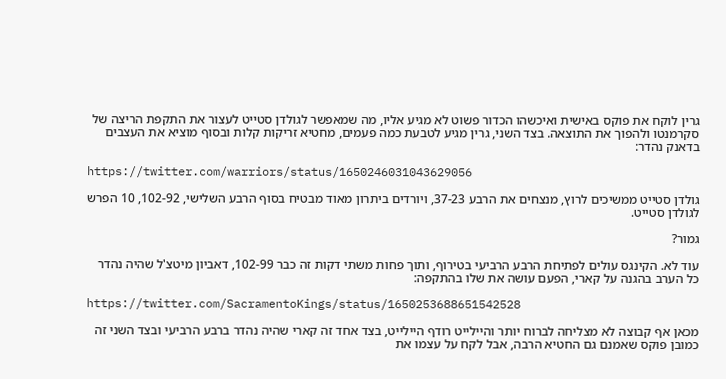גרין לוקח את פוקס באישית ואיכשהו הכדור פשוט לא מגיע אליו, מה שמאפשר לגולדן סטייט לעצור את התקפת הריצה של סקרמנטו ולהפוך את התוצאה. בצד השני, גרין מגיע לטבעת כמה פעמים, מחטיא זריקות קלות ובסוף מוציא את העצבים בדאנק נהדר:

https://twitter.com/warriors/status/1650246031043629056

גולדן סטייט ממשיכים לרוץ, מנצחים את הרבע 37-23, ויורדים ביתרון מאוד מבטיח בסוף הרבע השלישי, 102-92, 10 הפרש לגולדן סטייט.

גמור?

עוד לא. הקינגס עולים לפתיחת הרבע הרביעי בטירוף, ותוך פחות משתי דקות זה כבר 102-99, דאביון מיטצ'ל שהיה נהדר כל הערב בהגנה על קארי, הפעם עושה את שלו בהתקפה:

https://twitter.com/SacramentoKings/status/1650253688651542528

מכאן אף קבוצה לא מצליחה לברוח יותר והיילייט רודף היילייט, בצד אחד זה קארי שהיה נהדר ברבע הרביעי ובצד השני זה כמובן פוקס שאמנם גם החטיא הרבה, אבל לקח על עצמו את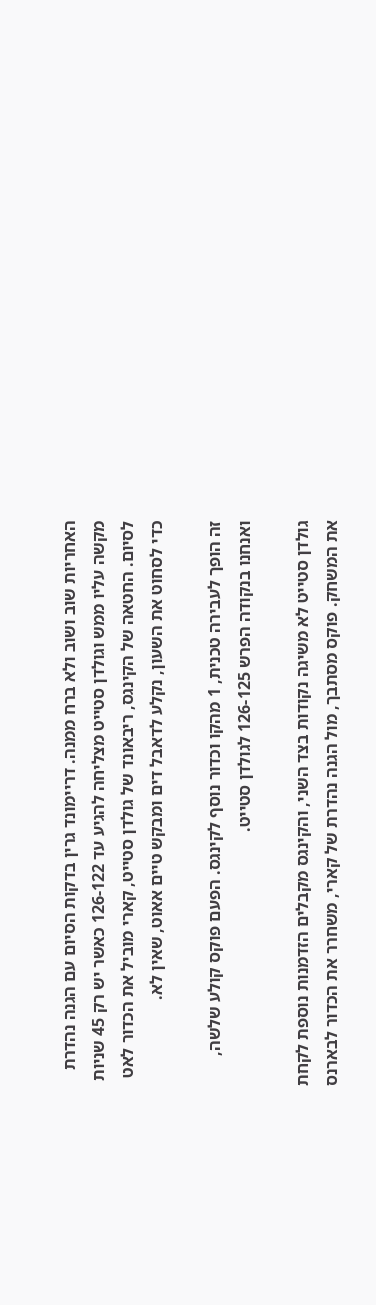האחריות שוב ושוב ולא ברח ממנה. דריימונד גרין בדקות הסיום עם הגנה נהדרת מקשה עליו ממש וגולדן סטייט מצליחה להגיע עד 126-122 כאשר יש רק 45 שניות לסיום. החטאה של הקינגס, ריבאונד של גולדן סטייט, קארי מוביל את הכדור לאט כדי לסחוט את השעון, נקלע לדאבל דים ומבקש טיים אאוט, שאין לא.

זה הופך לעבירה טכנית, 1 מהקו וכדור נוסף לקינגס. הפעם פוקס קולע שלשה, ואנחנו בנקודה הפרש 126-125 לגולדן סטייט.

גולדן סטייט לא משיגה נקודות בצד השני, והקינגס מקבלים הזדמנות נוספת לקחת את המשחק. פוקס מסתבך, מול הגנה נהדרת של קארי, משחרר את הכדור לבארנס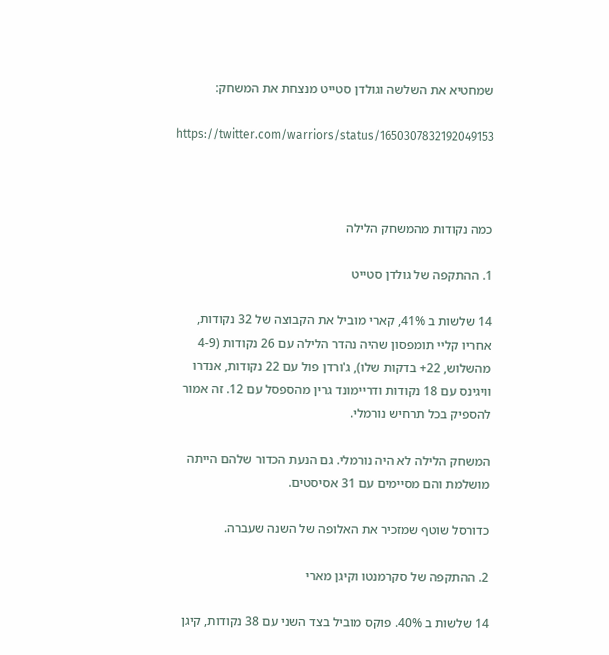שמחטיא את השלשה וגולדן סטייט מנצחת את המשחק:

https://twitter.com/warriors/status/1650307832192049153



כמה נקודות מהמשחק הלילה

1. ההתקפה של גולדן סטייט

14 שלשות ב 41%, קארי מוביל את הקבוצה של 32 נקודות, אחריו קליי תומפסון שהיה נהדר הלילה עם 26 נקודות (4-9 מהשלוש, 22+ בדקות שלו), ג'ורדן פול עם 22 נקודות, אנדרו וויגינס עם 18 נקודות ודריימונד גרין מהספסל עם 12. זה אמור להספיק בכל תרחיש נורמלי.

המשחק הלילה לא היה נורמלי. גם הנעת הכדור שלהם הייתה מושלמת והם מסיימים עם 31 אסיסטים.

כדורסל שוטף שמזכיר את האלופה של השנה שעברה.

2. ההתקפה של סקרמנטו וקיגן מארי

14 שלשות ב 40%. פוקס מוביל בצד השני עם 38 נקודות, קיגן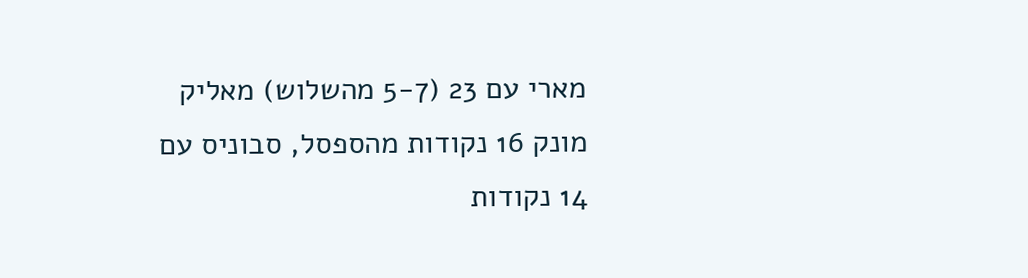מארי עם 23 (5-7 מהשלוש) מאליק מונק 16 נקודות מהספסל, סבוניס עם 14 נקודות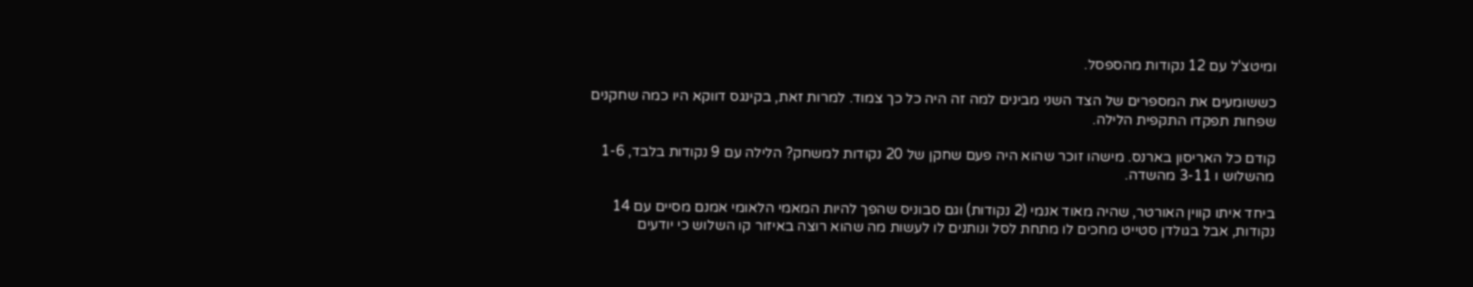ומיטצ'ל עם 12 נקודות מהספסל.

כששומעים את המספרים של הצד השני מבינים למה זה היה כל כך צמוד. למרות זאת, בקינגס דווקא היו כמה שחקנים שפחות תפקדו התקפית הלילה.

קודם כל האריסון בארנס. מישהו זוכר שהוא היה פעם שחקן של 20 נקודות למשחק? הלילה עם 9 נקודות בלבד, 1-6 מהשלוש ו 3-11 מהשדה.

ביחד איתו קווין האורטר, שהיה מאוד אנמי (2 נקודות) וגם סבוניס שהפך להיות המאמי הלאומי אמנם מסיים עם 14 נקודות, אבל בגולדן סטייט מחכים לו מתחת לסל ונותנים לו לעשות מה שהוא רוצה באיזור קו השלוש כי יודעים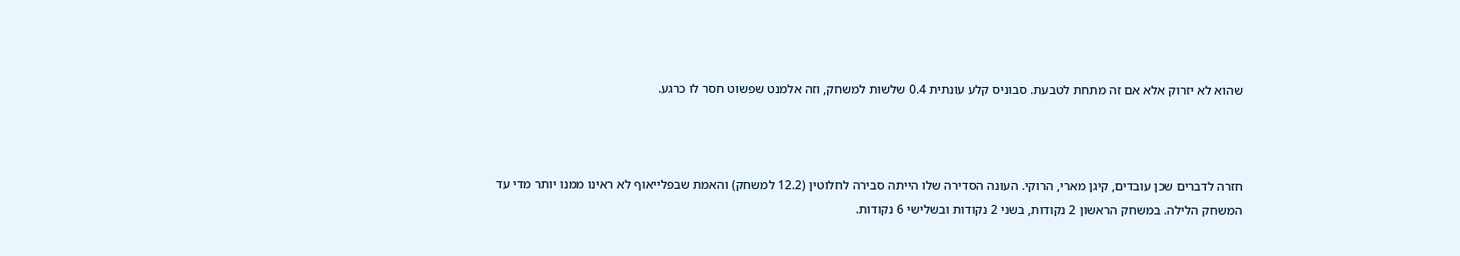שהוא לא יזרוק אלא אם זה מתחת לטבעת. סבוניס קלע עונתית 0.4 שלשות למשחק, וזה אלמנט שפשוט חסר לו כרגע.



חזרה לדברים שכן עובדים, קיגן מארי, הרוקי. העונה הסדירה שלו הייתה סבירה לחלוטין (12.2 למשחק) והאמת שבפלייאוף לא ראינו ממנו יותר מדי עד המשחק הלילה. במשחק הראשון 2 נקודות, בשני 2 נקודות ובשלישי 6 נקודות.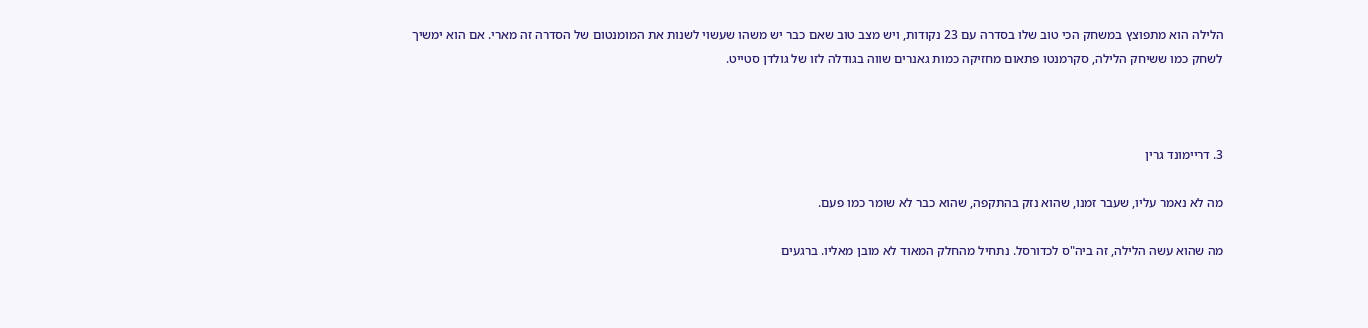הלילה הוא מתפוצץ במשחק הכי טוב שלו בסדרה עם 23 נקודות, ויש מצב טוב שאם כבר יש משהו שעשוי לשנות את המומנטום של הסדרה זה מארי. אם הוא ימשיך לשחק כמו ששיחק הלילה, סקרמנטו פתאום מחזיקה כמות גאנרים שווה בגודלה לזו של גולדן סטייט.



3. דריימונד גרין

מה לא נאמר עליו, שעבר זמנו, שהוא נזק בהתקפה, שהוא כבר לא שומר כמו פעם.

מה שהוא עשה הלילה, זה ביה"ס לכדורסל. נתחיל מהחלק המאוד לא מובן מאליו. ברגעים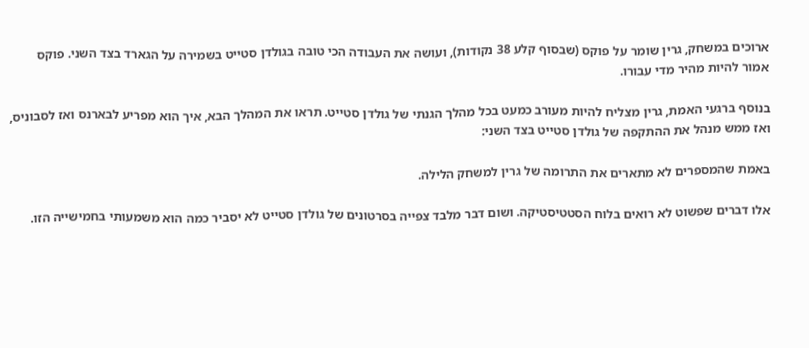ארוכים במשחק, גרין שומר על פוקס (שבסוף קלע 38 נקודות), ועושה את העבודה הכי טובה בגולדן סטייט בשמירה על הגארד בצד השני. פוקס אמור להיות מהיר מדי עבורו.

בנוסף ברגעי האמת, גרין מצליח להיות מעורב כמעט בכל מהלך הגנתי של גולדן סטייט. תראו את המהלך הבא, איך הוא מפריע לבארנס ואז לסבוניס, ואז ממש מנהל את ההתקפה של גולדן סטייט בצד השני:

באמת שהמספרים לא מתארים את התרומה של גרין למשחק הלילה.

אלו דברים שפשוט לא רואים בלוח הסטטיסטיקה. ושום דבר מלבד צפייה בסרטונים של גולדן סטייט לא יסביר כמה הוא משמעותי בחמישייה הזו.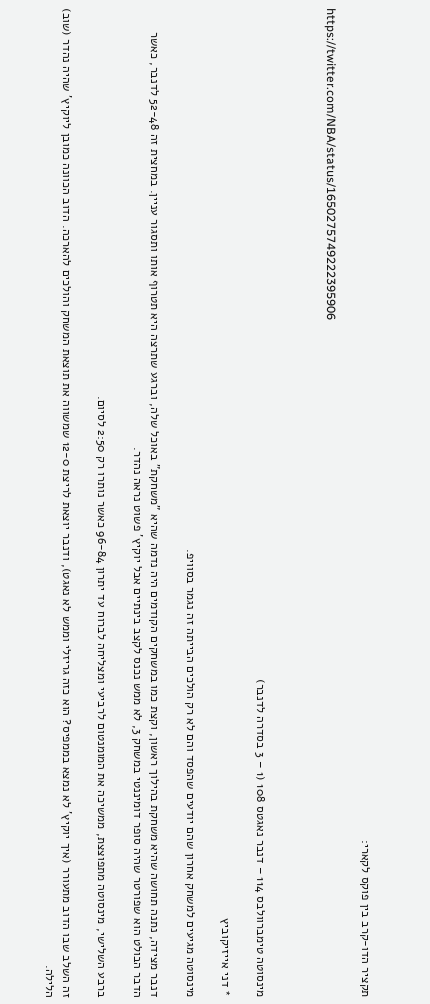תקציר הדו-קרב בין פוקס לקארי:

https://twitter.com/NBA/status/1650275749222395906



מינסוטה טימברוולבס 114 – דנבר נאגטס 108 (1 – 3 בסדרה לדנבר)

* דני אייזיקוביץ

מינסוטה מגיעים למשחק אחרון שהם יודעים שהפסד והם לא רק הולכים הבייתה זה נגמר בסוויפ.

דנבר מצידה, נתנה תחושה שהיא משחקת בהילוך ראשון, וקצת כמו במשחקים הקודמים היה נדמה שהיא "משחקת" באוכל שלה, וברגע שתרצה היא תטרוף אותו ותסגור עניין. במחצית זה 52-48 לדנבר, כאשר הדבר הבולט הוא שפורטר שהיה סופר דומיננטי במשחק 3, לא ממש נכנס לקצב בינתיים אבל יוקיץ' פשוט נראה נהדר.

ברבע השלישי, מינסוטה מתפוצצת, ממשיכה את המומנטום לרביעי ומצליחה לברוח עד יתרון 96-84 כאשר נותרו רק 2:50 לסיום.

זה השלב שבו הדוב מתעורר (איך יוקיץ' לא נמצא בממפיס? הוא כזה גריזלי וממש לא נאגט), ודנבר יוצאת לריצת 12-0 שמשווה את תוצאת המשחק והולכים להארכה. הדוב הכוונה כמובן ליוקיץ' שהיה נהדר (שוב) הלילה.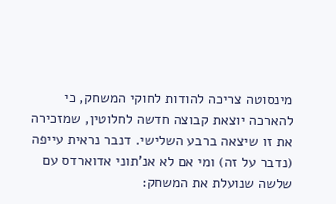מינסוטה צריכה להודות לחוקי המשחק, כי להארכה יוצאת קבוצה חדשה לחלוטין, שמזכירה את זו שיצאה ברבע השלישי. דנבר נראית עייפה (נדבר על זה) ומי אם לא אנ'תוני אדוארדס עם שלשה שנועלת את המשחק: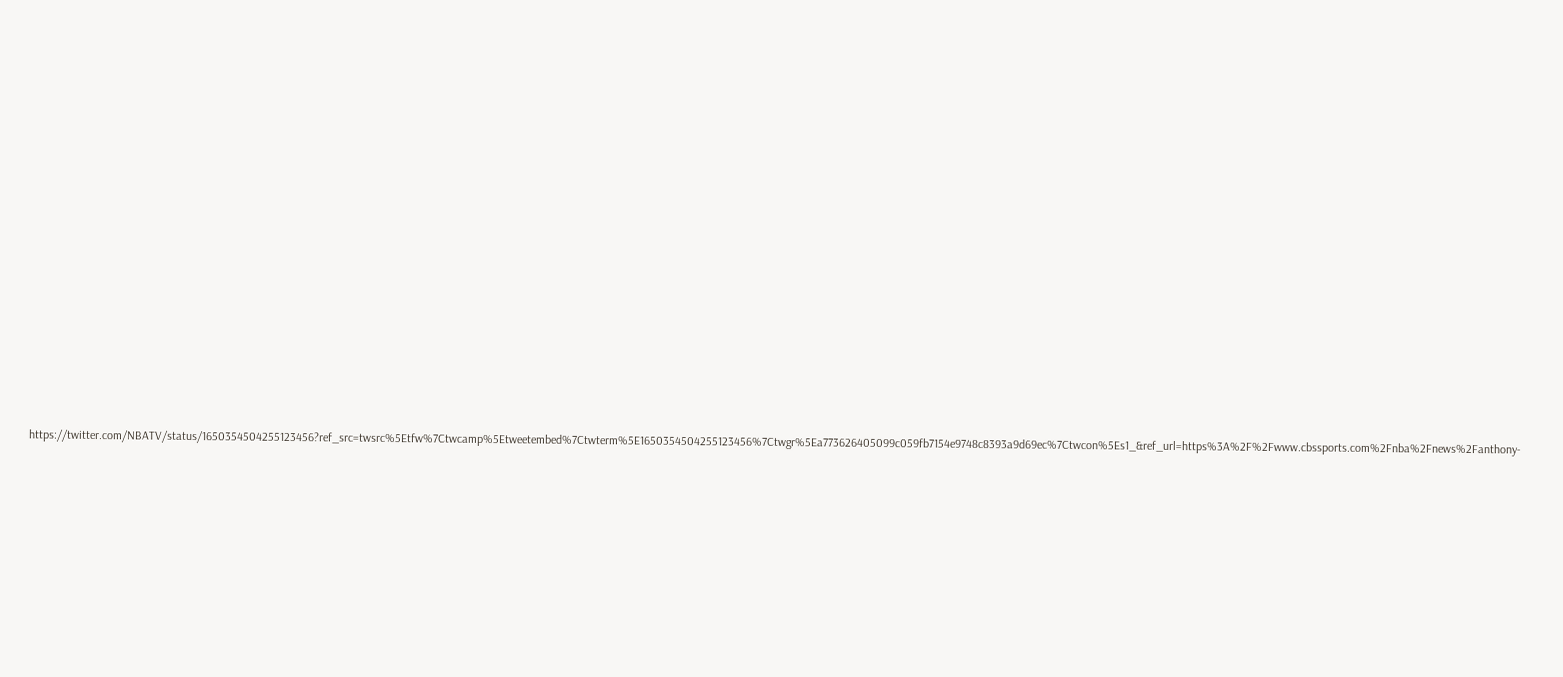https://twitter.com/NBATV/status/1650354504255123456?ref_src=twsrc%5Etfw%7Ctwcamp%5Etweetembed%7Ctwterm%5E1650354504255123456%7Ctwgr%5Ea773626405099c059fb7154e9748c8393a9d69ec%7Ctwcon%5Es1_&ref_url=https%3A%2F%2Fwww.cbssports.com%2Fnba%2Fnews%2Fanthony-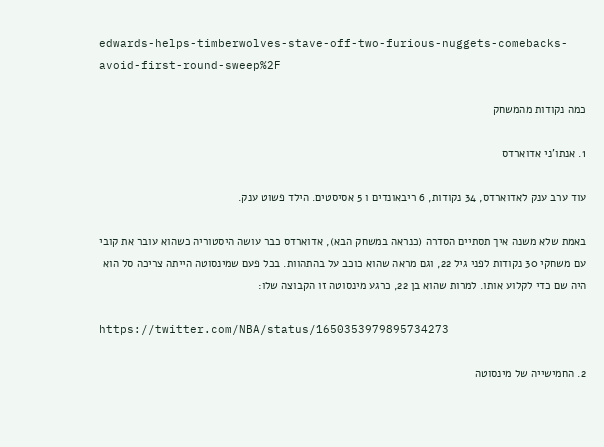edwards-helps-timberwolves-stave-off-two-furious-nuggets-comebacks-avoid-first-round-sweep%2F

כמה נקודות מהמשחק

1. אנתו'ני אדוארדס

עוד ערב ענק לאדוארדס, 34 נקודות, 6 ריבאונדים ו 5 אסיסטים. הילד פשוט ענק.

באמת שלא משנה איך תסתיים הסדרה (כנראה במשחק הבא), אדוארדס כבר עושה היסטוריה כשהוא עובר את קובי עם משחקי 30 נקודות לפני גיל 22, וגם מראה שהוא כוכב על בהתהוות. בכל פעם שמינסוטה הייתה צריכה סל הוא היה שם כדי לקלוע אותו. למרות שהוא בן 22, כרגע מינסוטה זו הקבוצה שלו:

https://twitter.com/NBA/status/1650353979895734273

2. החמישייה של מינסוטה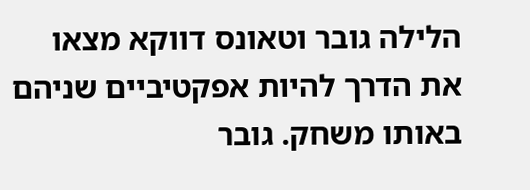הלילה גובר וטאונס דווקא מצאו את הדרך להיות אפקטיביים שניהם באותו משחק. גובר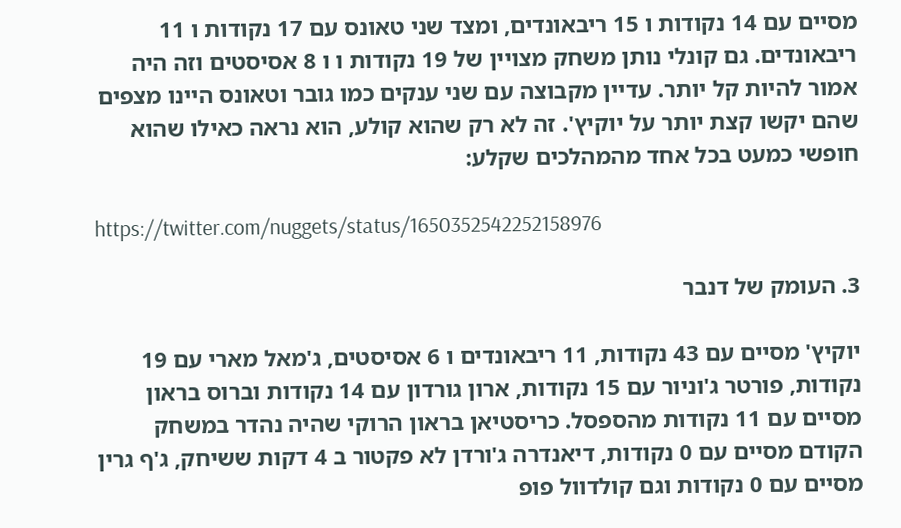מסיים עם 14 נקודות ו 15 ריבאונדים, ומצד שני טאונס עם 17 נקודות ו 11 ריבאונדים. גם קונלי נותן משחק מצויין של 19 נקודות ו ו 8 אסיסטים וזה היה אמור להיות קל יותר. עדיין מקבוצה עם שני ענקים כמו גובר וטאונס היינו מצפים שהם יקשו קצת יותר על יוקיץ'. זה לא רק שהוא קולע, הוא נראה כאילו שהוא חופשי כמעט בכל אחד מהמהלכים שקלע:

https://twitter.com/nuggets/status/1650352542252158976

3. העומק של דנבר

יוקיץ' מסיים עם 43 נקודות, 11 ריבאונדים ו 6 אסיסטים, ג'מאל מארי עם 19 נקודות, פורטר ג'וניור עם 15 נקודות, ארון גורדון עם 14 נקודות וברוס בראון מסיים עם 11 נקודות מהספסל. כריסטיאן בראון הרוקי שהיה נהדר במשחק הקודם מסיים עם 0 נקודות, דיאנדרה ג'ורדן לא פקטור ב 4 דקות ששיחק, ג'ף גרין מסיים עם 0 נקודות וגם קולדוול פופ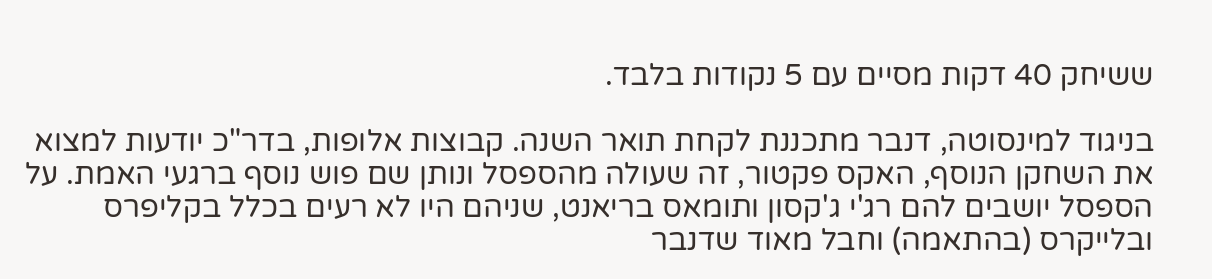ששיחק 40 דקות מסיים עם 5 נקודות בלבד.

בניגוד למינסוטה, דנבר מתכננת לקחת תואר השנה. קבוצות אלופות, בדר"כ יודעות למצוא את השחקן הנוסף, האקס פקטור, זה שעולה מהספסל ונותן שם פוש נוסף ברגעי האמת. על הספסל יושבים להם רג'י ג'קסון ותומאס בריאנט, שניהם היו לא רעים בכלל בקליפרס ובלייקרס (בהתאמה) וחבל מאוד שדנבר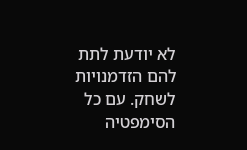לא יודעת לתת להם הזדמנויות לשחק. עם כל הסימפטיה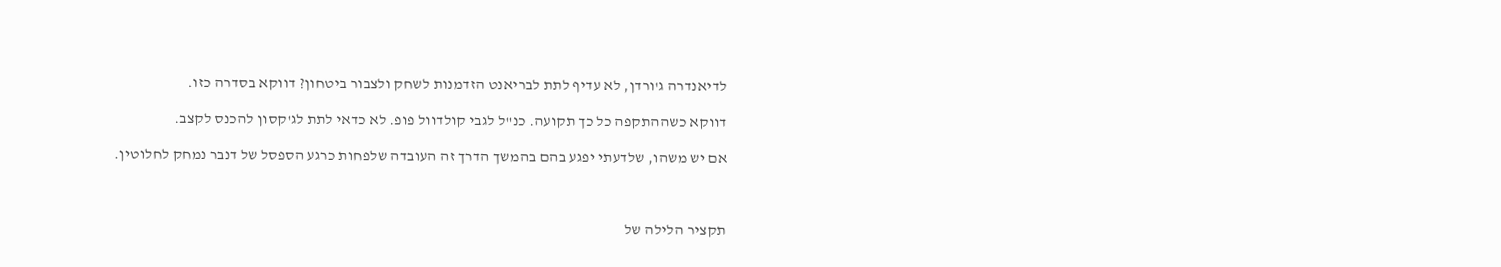לדיאנדרה ג'ורדן, לא עדיף לתת לבריאנט הזדמנות לשחק ולצבור ביטחון? דווקא בסדרה כזו.

דווקא כשההתקפה כל כך תקועה. כנ"ל לגבי קולדוול פופ. לא כדאי לתת לג'קסון להכנס לקצב.

אם יש משהו, שלדעתי יפגע בהם בהמשך הדרך זה העובדה שלפחות כרגע הספסל של דנבר נמחק לחלוטין.



תקציר הלילה של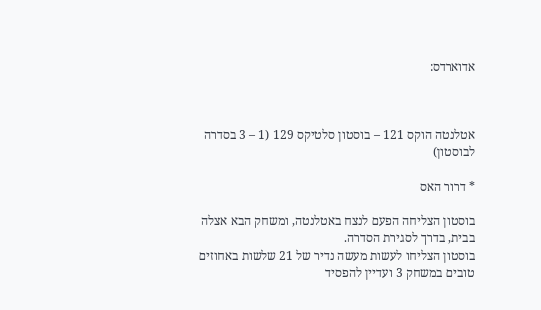אדוארדס:



אטלנטה הוקס 121 – בוסטון סלטיקס 129 (1 – 3 בסדרה לבוסטון)

* דרור האס

בוסטון הצליחה הפעם לנצח באטלנטה, ומשחק הבא אצלה בבית, בדרך לסגירת הסדרה.
בוסטון הצליחו לעשות מעשה נדיר של 21 שלשות באחוזים טובים במשחק 3 ועדיין להפסיד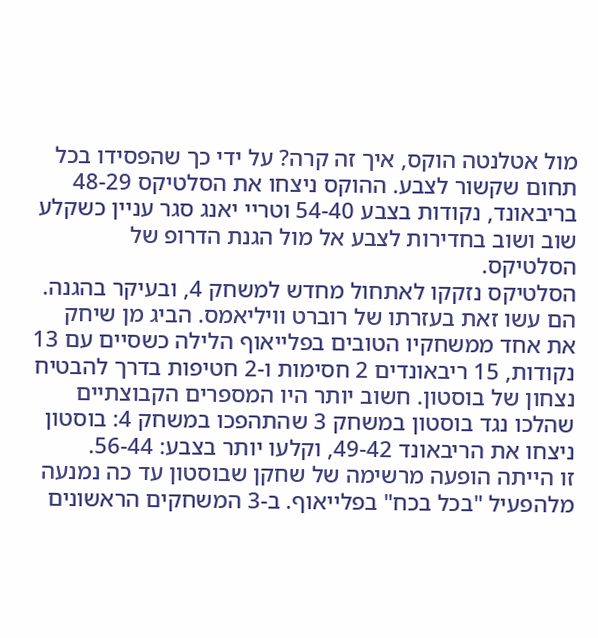מול אטלנטה הוקס, איך זה קרה? על ידי כך שהפסידו בכל תחום שקשור לצבע. ההוקס ניצחו את הסלטיקס 48-29 בריבאונד, נקודות בצבע 54-40 וטריי יאנג סגר עניין כשקלע שוב ושוב בחדירות לצבע אל מול הגנת הדרופ של הסלטיקס.
הסלטיקס נזקקו לאתחול מחדש למשחק 4, ובעיקר בהגנה.
הם עשו זאת בעזרתו של רוברט וויליאמס. הביג מן שיחק את אחד ממשחקיו הטובים בפלייאוף הלילה כשסיים עם 13 נקודות, 15 ריבאונדים 2 חסימות ו-2 חטיפות בדרך להבטיח נצחון של בוסטון. חשוב יותר היו המספרים הקבוצתיים שהלכו נגד בוסטון במשחק 3 שהתהפכו במשחק 4: בוסטון ניצחו את הריבאונד 49-42, וקלעו יותר בצבע: 56-44.
זו הייתה הופעה מרשימה של שחקן שבוסטון עד כה נמנעה מלהפעיל "בכל בכח" בפלייאוף. ב-3 המשחקים הראשונים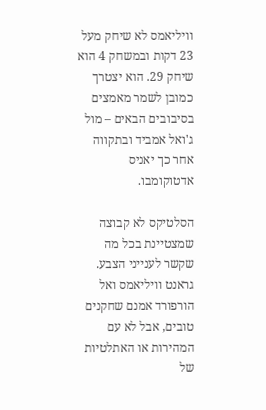וויליאמס לא שיחק מעל 23 דקות ובמשחק 4 הוא שיחק 29. הוא יצטרך כמובן לשמר מאמצים בסיבובים הבאים – מול ג'ואל אמביד ובתקווה אחר כך יאניס אדטוקומבו.

הסלטיקס לא קבוצה שמצטיינת בכל מה שקשר לענייני הצבע. גראנט וויליאמס ואל הורפורד אמנם שחקנים טובים, אבל לא עם המהירות או האתלטיות של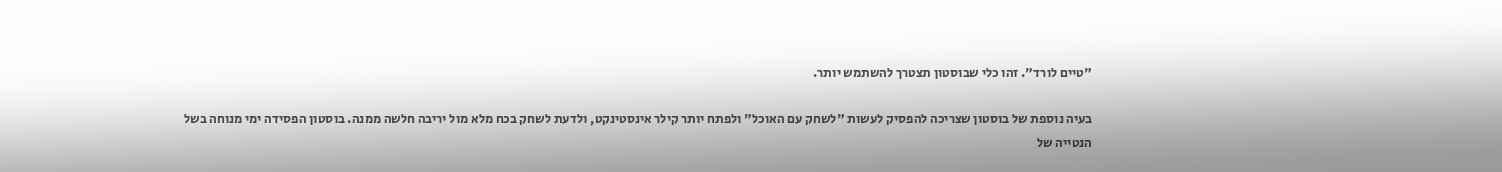"טיים לורד". זהו כלי שבוסטון תצטרך להשתמש יותר.

בעיה נוספת של בוסטון שצריכה להפסיק לעשות "לשחק עם האוכל" ולפתח יותר קילר אינסטינקט, ולדעת לשחק בכח מלא מול יריבה חלשה ממנה. בוסטון הפסידה ימי מנוחה בשל הנטייה של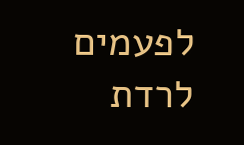לפעמים לרדת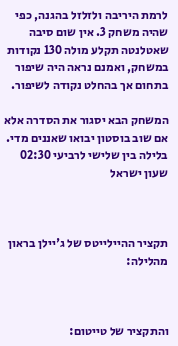לרמת היריבה ולזלזל בהגנה, כפי שהיה משחק 3. אין שום סיבה שאטלנטה תקלע מולה 130 נקודות במשחק, ואמנם נראה היה שיפור בתחום אך בהחלט נקודה לשיפור.

המשחק הבא יסגור את הסדרה אלא אם שוב בוסטון יבואו שאננים מדי.
בלילה בין שלישי לרביעי 02:30 שעון ישראל



תקציר ההיילייטס של ג'יילן בראון מהלילה:



והתקציר של טייטום: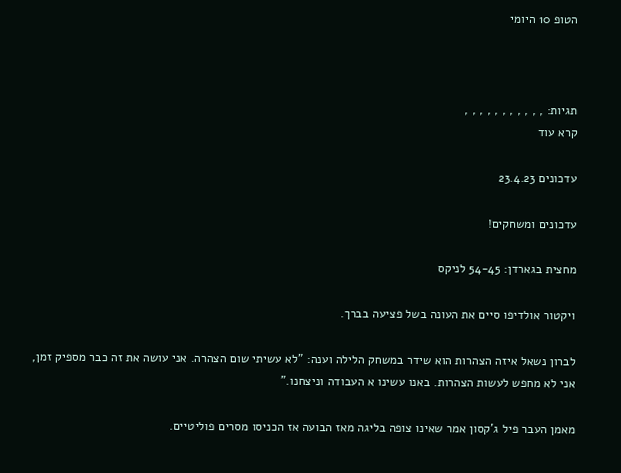הטופ 10 היומי



תגיות: , , , , , , , , , , ,
קרא עוד

עדכונים 23.4.23

עדכונים ומשחקים!

מחצית בגארדן: 54-45 לניקס

ויקטור אולדיפו סיים את העונה בשל פציעה בברך.

לברון נשאל איזה הצהרות הוא שידר במשחק הלילה וענה: "לא עשיתי שום הצהרה. אני עושה את זה כבר מספיק זמן, אני לא מחפש לעשות הצהרות. באנו עשינו א העבודה וניצחנו."

מאמן העבר פיל ג'קסון אמר שאינו צופה בליגה מאז הבועה אז הכניסו מסרים פוליטיים.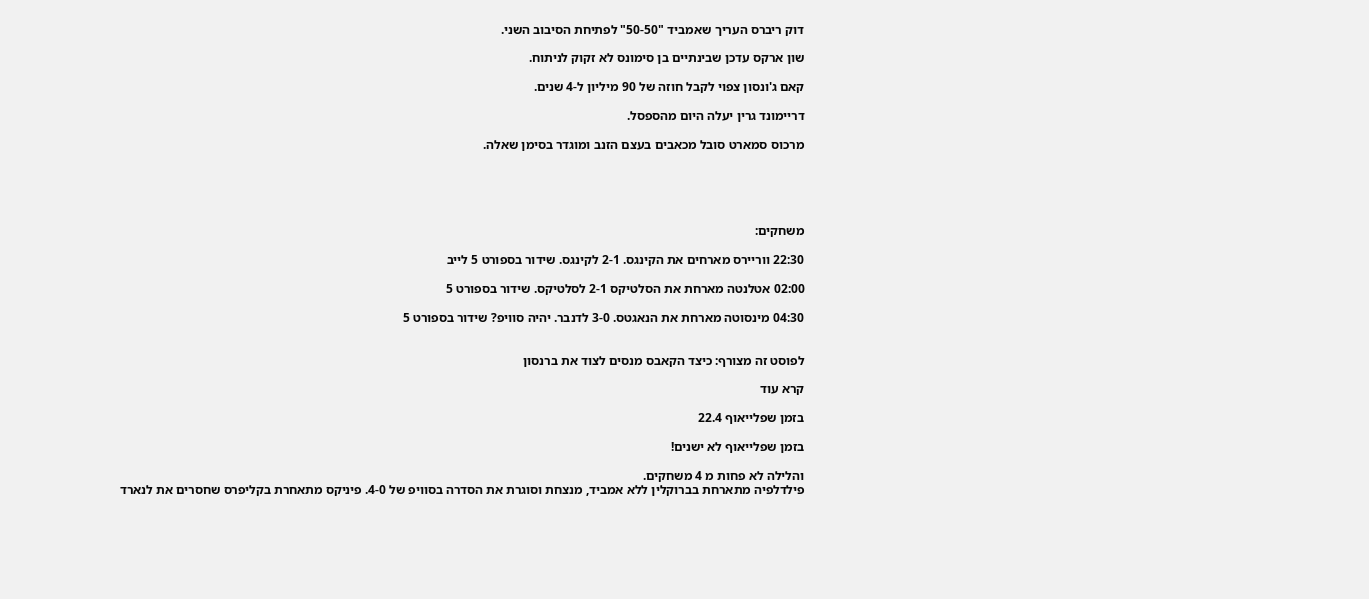דוק ריברס העריך שאמביד "50-50" לפתיחת הסיבוב השני.

שון ארקס עדכן שבינתיים בן סימונס לא זקוק לניתוח.

קאם ג'ונסון צפוי לקבל חוזה של 90 מיליון ל-4 שנים.

דריימונד גרין יעלה היום מהספסל.

מרכוס סמארט סובל מכאבים בעצם הזנב ומוגדר בסימן שאלה.





משחקים:

22:30 ווריירס מארחים את הקינגס. 2-1 לקינגס. שידור בספורט 5 לייב

02:00 אטלנטה מארחת את הסלטיקס 2-1 לסלטיקס. שידור בספורט 5

04:30 מינסוטה מארחת את הנאגטס. 3-0 לדנבר. יהיה סוויפ? שידור בספורט 5


לפוסט זה מצורף: כיצד הקאבס מנסים לצוד את ברנסון

קרא עוד

בזמן שפלייאוף 22.4

בזמן שפלייאוף לא ישנים!

והלילה לא פחות מ 4 משחקים.
פילדלפיה מתארחת בברוקלין ללא אמביד, מנצחת וסוגרת את הסדרה בסוויפ של 4-0. פיניקס מתאחרת בקליפרס שחסרים את לנארד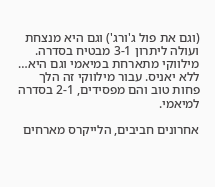(וגם את פול ג'ורג') וגם היא מנצחת ועולה ליתרון 3-1 מבטיח בסדרה. מילווקי מתארחת במיאמי וגם היא… ללא יאניס. עבור מילווקי זה הלך פחות טוב והם מפסידים, 2-1 בסדרה למיאמי.

אחרונים חביבים, הלייקרס מארחים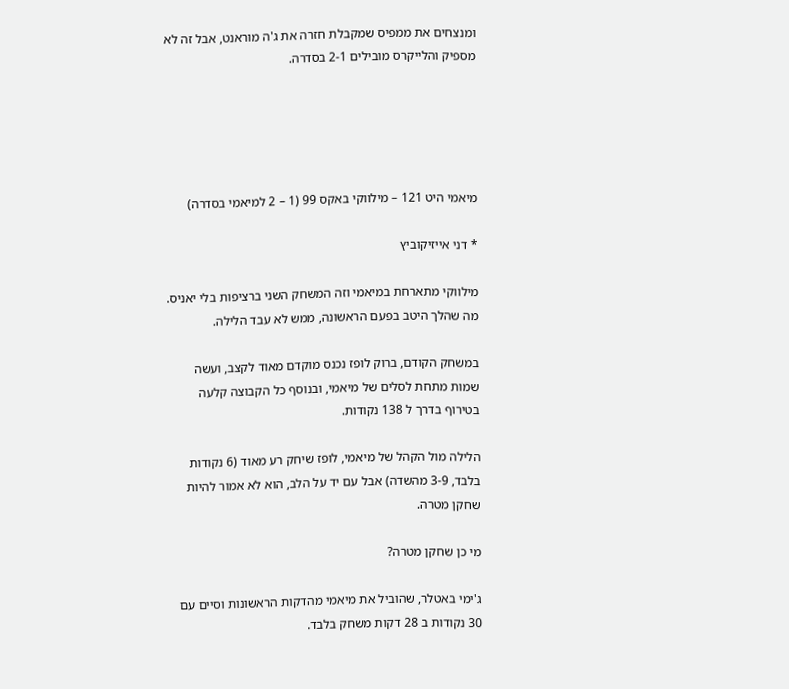ומנצחים את ממפיס שמקבלת חזרה את ג'ה מוראנט, אבל זה לא מספיק והלייקרס מובילים 2-1 בסדרה.





מיאמי היט 121 – מילווקי באקס 99 (1 – 2 למיאמי בסדרה)

* דני אייזיקוביץ

מילווקי מתארחת במיאמי וזה המשחק השני ברציפות בלי יאניס. מה שהלך היטב בפעם הראשונה, ממש לא עבד הלילה.

במשחק הקודם, ברוק לופז נכנס מוקדם מאוד לקצב, ועשה שמות מתחת לסלים של מיאמי, ובנוסף כל הקבוצה קלעה בטירוף בדרך ל 138 נקודות.

הלילה מול הקהל של מיאמי, לופז שיחק רע מאוד (6 נקודות בלבד, 3-9 מהשדה) אבל עם יד על הלב, הוא לא אמור להיות שחקן מטרה.

מי כן שחקן מטרה?

ג'ימי באטלר, שהוביל את מיאמי מהדקות הראשונות וסיים עם 30 נקודות ב 28 דקות משחק בלבד.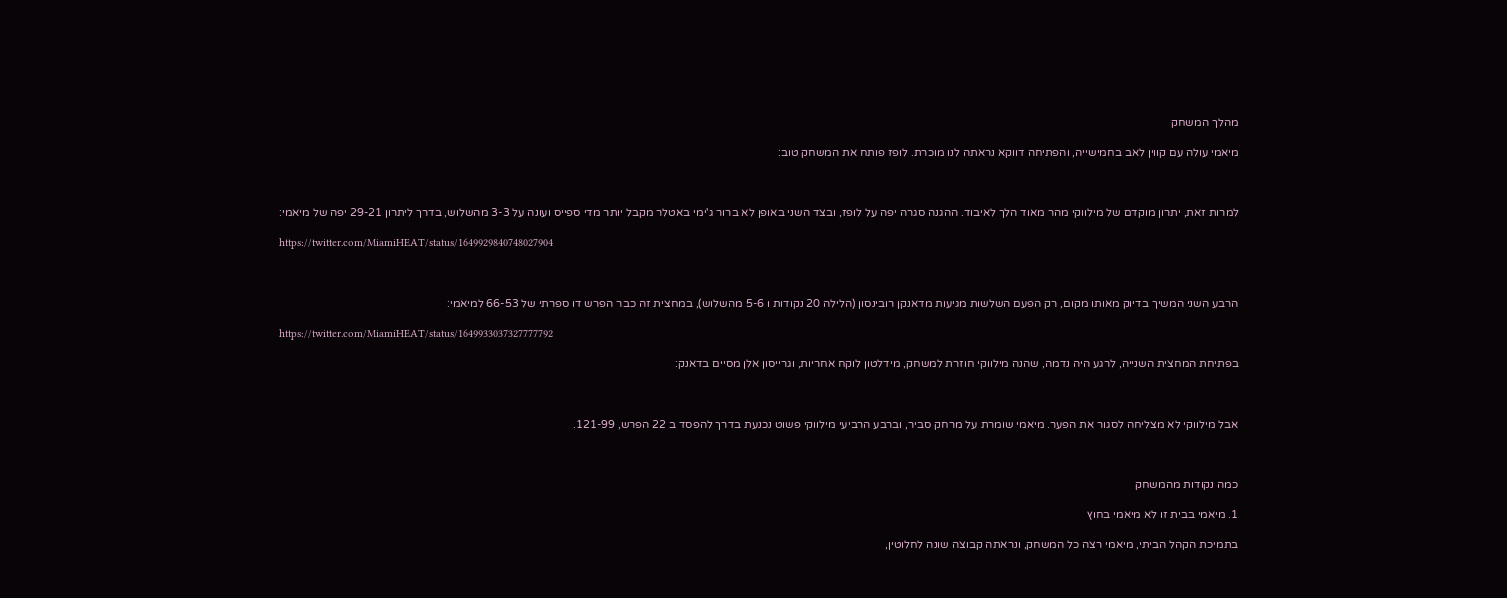מהלך המשחק

מיאמי עולה עם קווין לאב בחמישייה, והפתיחה דווקא נראתה לנו מוכרת. לופז פותח את המשחק טוב:



למרות זאת, יתרון מוקדם של מילווקי מהר מאוד הלך לאיבוד. ההגנה סגרה יפה על לופז, ובצד השני באופן לא ברור ג'ימי באטלר מקבל יותר מדי ספייס ועונה על 3-3 מהשלוש, בדרך ליתרון 29-21 יפה של מיאמי:

https://twitter.com/MiamiHEAT/status/1649929840748027904



הרבע השני המשיך בדיוק מאותו מקום, רק הפעם השלשות מגיעות מדאנקן רובינסון (הלילה 20 נקודות ו 5-6 מהשלוש), במחצית זה כבר הפרש דו ספרתי של 66-53 למיאמי:

https://twitter.com/MiamiHEAT/status/1649933037327777792

בפתיחת המחצית השנייה, לרגע היה נדמה, שהנה מילווקי חוזרת למשחק, מידלטון לוקח אחריות, וגרייסון אלן מסיים בדאנק:



אבל מילווקי לא מצליחה לסגור את הפער. מיאמי שומרת על מרחק סביר, וברבע הרביעי מילווקי פשוט נכנעת בדרך להפסד ב 22 הפרש, 121-99.



כמה נקודות מהמשחק

1. מיאמי בבית זו לא מיאמי בחוץ

בתמיכת הקהל הביתי, מיאמי רצה כל המשחק, ונראתה קבוצה שונה לחלוטין,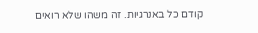קודם כל באנרגיות. זה משהו שלא רואים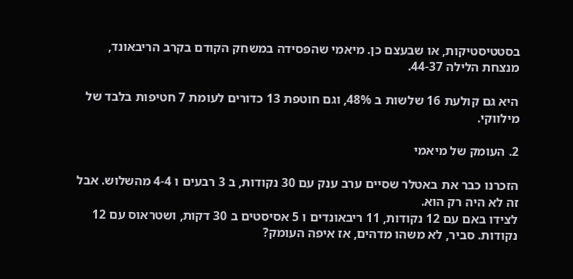בסטטיסטיקות, או שבעצם כן. מיאמי שהפסידה במשחק הקודם בקרב הריבאונד, מנצחת הלילה 44-37.

היא גם קולעת 16 שלשות ב 48%, וגם חוטפת 13 כדורים לעומת 7 חטיפות בלבד של מילווקי.

2. העומק של מיאמי

הזכרנו כבר את באטלר שסיים ערב ענק עם 30 נקודות, ב 3 רבעים ו 4-4 מהשלוש. אבל זה לא היה רק הוא.
לצידו באם עם 12 נקודות, 11 ריבאונדים ו 5 אסיסטים ב 30 דקות, ושטראוס עם 12 נקודות. סביר, לא משהו מדהים, אז איפה העומק?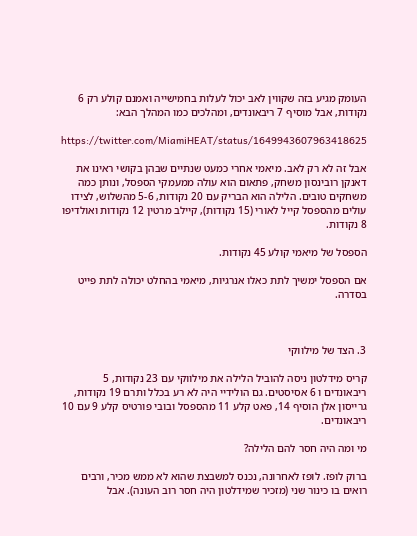העומק מגיע בזה שקווין לאב יכול לעלות בחמישייה ואמנם קולע רק 6 נקודות, אבל מוסיף 7 ריבאונדים, ומהלכים כמו המהלך הבא:

https://twitter.com/MiamiHEAT/status/1649943607963418625

אבל זה לא רק לאב. מיאמי אחרי כמעט שנתיים שבהן בקושי ראינו את דאנקן רובינסון משחק, פתאום הוא עולה ממעמקי הספסל, ונותן כמה משחקים טובים. הלילה הוא הבריק עם 20 נקודות, 5-6 מהשלוש, לצידו עולים מהספסל קייל לאורי (15 נקודות), קיילב מרטין 12 נקודות ואולדיפו 8 נקודות.

הספסל של מיאמי קולע 45 נקודות.

אם הספסל ימשיך לתת כאלו אנרגיות, מיאמי בהחלט יכולה לתת פייט בסדרה.



3. הצד של מילווקי

קריס מידלטון ניסה להוביל הלילה את מילווקי עם 23 נקודות, 5 ריבאונדים ו 6 אסיסטים. גם הולידיי היה לא רע בכלל ותרם 19 נקודות, גרייסון אלן הוסיף 14, פאט קלע 11 מהספסל ובובי פורטיס קלע 9 עם 10 ריבאונדים.

מי ומה היה חסר להם הלילה?

ברוק לופז. לופז לאחרונה, נכנס למשבצת שהוא לא ממש מכיר, ורבים רואים בו כינור שני (מזכיר שמידלטון היה חסר רוב העונה). אבל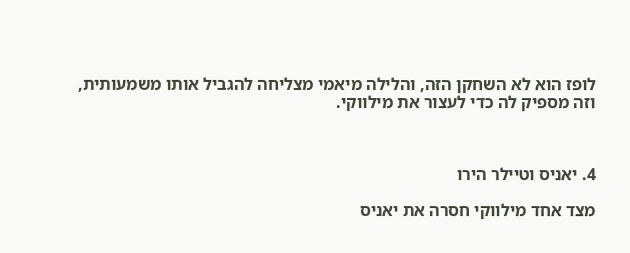לופז הוא לא השחקן הזה, והלילה מיאמי מצליחה להגביל אותו משמעותית, וזה מספיק לה כדי לעצור את מילווקי.



4. יאניס וטיילר הירו

מצד אחד מילווקי חסרה את יאניס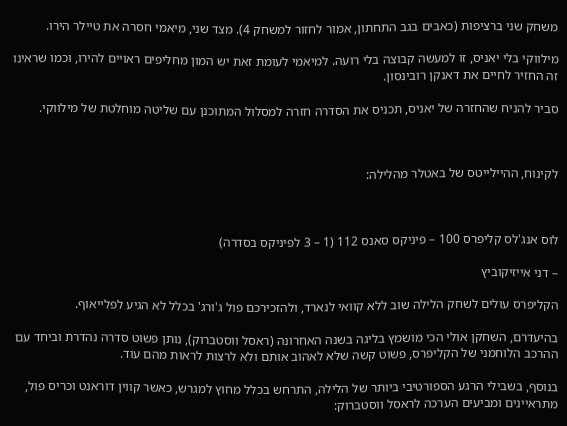משחק שני ברציפות (כאבים בגב התחתון, אמור לחזור למשחק 4). מצד שני, מיאמי חסרה את טיילר הירו.

מילווקי בלי יאניס, זו למעשה קבוצה בלי רועה. למיאמי לעומת זאת יש המון מחליפים ראויים להירו, וכמו שראינו זה החזיר לחיים את דאנקן רובינסון.

סביר להניח שהחזרה של יאניס, תכניס את הסדרה חזרה למסלול המתוכנן עם שליטה מוחלטת של מילווקי.



לקינוח, ההיילייטס של באטלר מהלילה:



לוס אנג'לס קליפרס 100 – פיניקס סאנס 112 (1 – 3 לפיניקס בסדרה)

– דני אייזיקוביץ

הקליפרס עולים לשחק הלילה שוב ללא קוואי לנארד, ולהזכירכם פול ג'ורג' בכלל לא הגיע לפלייאוף.

בהיעדרם, השחקן אולי הכי מושמץ בליגה בשנה האחרונה (ראסל ווסטברוק), נותן פשוט סדרה נהדרת וביחד עם ההרכב הלוחמני של הקליפרס, פשוט קשה שלא לאהוב אותם ולא לרצות לראות מהם עוד.

בנוסף, בשבילי הרגע הספורטיבי ביותר של הלילה, התרחש בכלל מחוץ למגרש, כאשר קווין דוראנט וכריס פול, מתראיינים ומביעים הערכה לראסל ווסטברוק: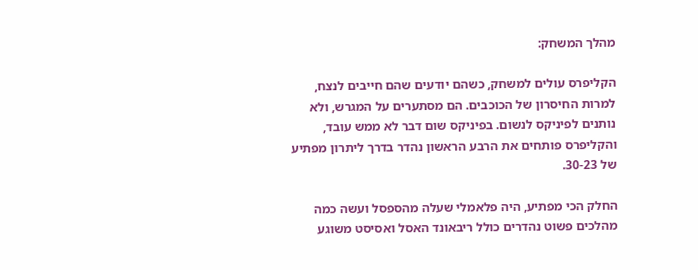מהלך המשחק:

הקליפרס עולים למשחק, כשהם יודעים שהם חייבים לנצח, למרות החיסרון של הכוכבים. הם מסתערים על המגרש, ולא נותנים לפיניקס לנשום. בפיניקס שום דבר לא ממש עובד, והקליפרס פותחים את הרבע הראשון נהדר בדרך ליתרון מפתיע של 30-23.

החלק הכי מפתיע, היה פלאמלי שעלה מהספסל ועשה כמה מהלכים פשוט נהדרים כולל ריבאונד האסל ואסיסט משוגע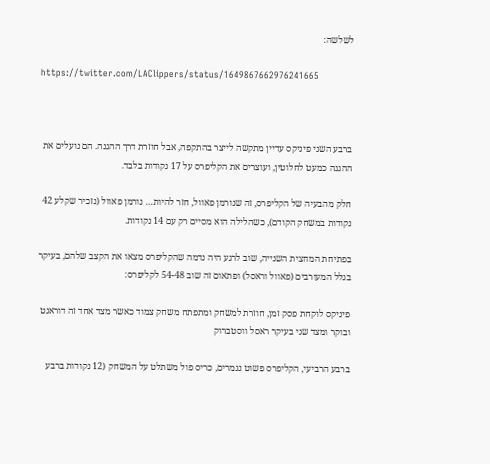לשלשה:

https://twitter.com/LAClippers/status/1649867662976241665



ברבע השני פיניקס עדיין מתקשה לייצר בהתקפה, אבל חוזרת דרך ההגנה. הם נועלים את ההגנה כמעט לחלוטין, ועוצרים את הקליפרס על 17 נקודות בלבד.

חלק מהבעיה של הקליפרס, זה שנורמן פאוול, חזר להיות… נורמן פאוול (נזכיר שקלע 42 נקודות במשחק הקודם), כשהלילה הוא מסיים רק עם 14 נקודות.

בפתיחת המחצית השנייה, שוב לרגע היה נדמה שהקליפרס מצאו את הקצב שלהם, בעיקר בגלל המעורבים (פאוול וראסל) ופתאום זה שוב 54-48 לקליפרס:

פיניקס לוקחת פסק זמן, חוזרת למשחק ומתפתח משחק צמוד כאשר מצד אחד זה דוראנט ובוקר ומצד שני בעיקר ראסל ווסטברוק

ברבע הרביעי, הקליפרס פשוט נגמרים, כריס פול משתלט על המשחק (12 נקודות ברבע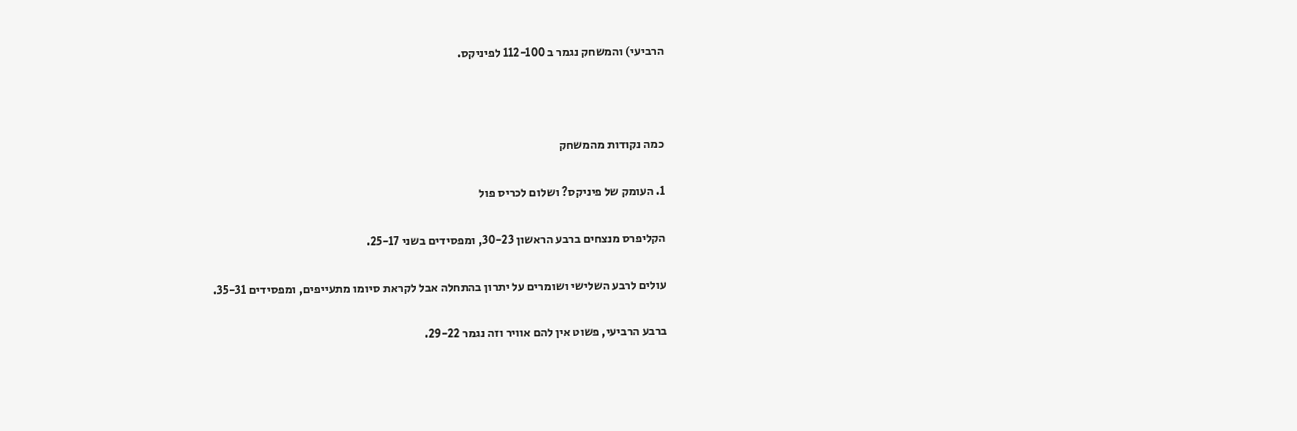הרביעי) והמשחק נגמר ב 112-100 לפיניקס.



כמה נקודות מהמשחק

1. העומק של פיניקס? ושלום לכריס פול

הקליפרס מנצחים ברבע הראשון 30-23, ומפסידים בשני 25-17.

עולים לרבע השלישי ושומרים על יתרון בהתחלה אבל לקראת סיומו מתעייפים, ומפסידים 35-31.

ברבע הרביעי, פשוט אין להם אוויר וזה נגמר 29-22.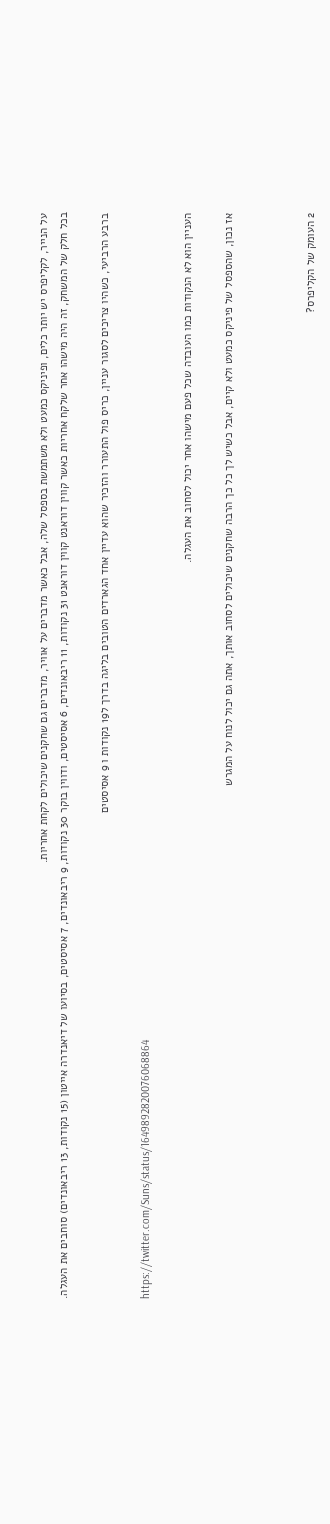על הנייר, לקליפרס יש יותר כלים, ופיניקס כמעט ולא משתמשת בספסל שלה, אבל כאשר מדברים על אוויר, מדברים גם שחקנים שיכולים לקחת אחריות.
בכל חלק של המשחק, זה היה מישהו אחר שלקח אחריות כאשר קווין דוראנט קווין דוראנט 31 נקודות, 11 ריבאונדים, 6 אסיסטים, ודווין בוקר 30 נקודות, 9 ריבאונדים, 7 אסיסטים, בסיועו של דיאנדרה אייטון (15 נקודות, 13 ריבאונדים) סוחבים את העגלה.

ברבע הרביעי, כשהיו צריכים לסגור עניין, כריס פול התעורר והזכיר שהוא עדיין אחד הגארדים הטובים בליגה בדרך ל19 נקודות ו 9 אסיסטים

https://twitter.com/Suns/status/1649892820076068864

העניין הוא לא הנקודות כמו העובדה שכל פעם מישהו אחר יכול לסחוב את העגלה.

אז נכון, שהספסל של פיניקס כמעט ולא קיים, אבל כשיש לך כל כך הרבה שחקנים שיכולים לסחוב אותך, אתה גם יכול לנוח על המגרש



2 העומק של הקליפרס?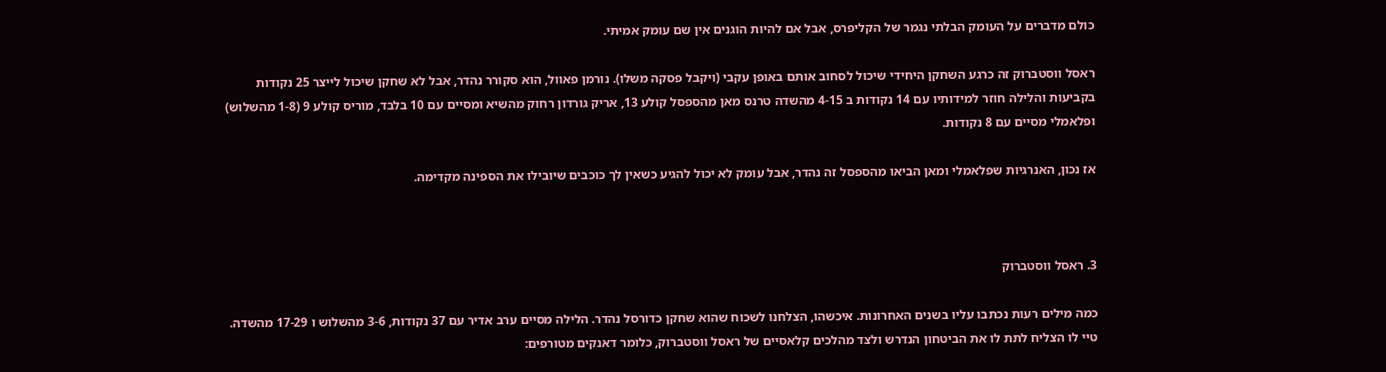כולם מדברים על העומק הבלתי נגמר של הקליפרס, אבל אם להיות הוגנים אין שם עומק אמיתי.

ראסל ווסטברוק זה כרגע השחקן היחידי שיכול לסחוב אותם באופן עקבי (ויקבל פסקה משלו). נורמן פאוול, הוא סקורר נהדר, אבל לא שחקן שיכול לייצר 25 נקודות בקביעות והלילה חוזר למידותיו עם 14 נקודות ב 4-15 מהשדה טרנס מאן מהספסל קולע 13, אריק גורדון רחוק מהשיא ומסיים עם 10 בלבד, מוריס קולע 9 (1-8 מהשלוש) ופלאמלי מסיים עם 8 נקודות.

אז נכון, האנרגיות שפלאמלי ומאן הביאו מהספסל זה נהדר, אבל עומק לא יכול להגיע כשאין לך כוכבים שיובילו את הספינה מקדימה.



3. ראסל ווסטברוק

כמה מילים רעות נכתבו עליו בשנים האחרונות. איכשהו, הצלחנו לשכוח שהוא שחקן כדורסל נהדר. הלילה מסיים ערב אדיר עם 37 נקודות, 3-6 מהשלוש ו 17-29 מהשדה.  טיי לו הצליח לתת לו את הביטחון הנדרש ולצד מהלכים קלאסיים של ראסל ווסטברוק, כלומר דאנקים מטורפים: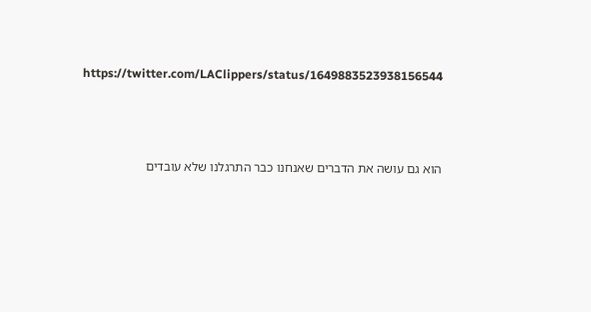https://twitter.com/LAClippers/status/1649883523938156544



הוא גם עושה את הדברים שאנחנו כבר התרגלנו שלא עובדים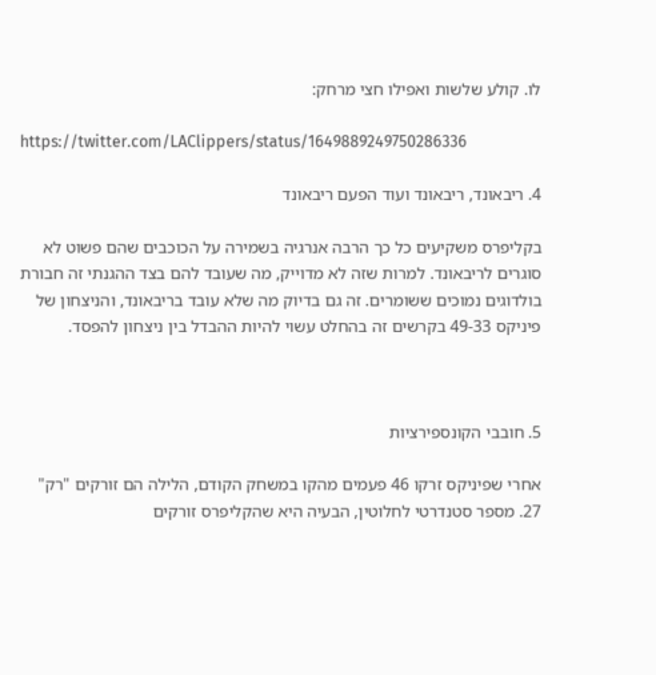לו. קולע שלשות ואפילו חצי מרחק:

https://twitter.com/LAClippers/status/1649889249750286336

4. ריבאונד, ריבאונד ועוד הפעם ריבאונד

בקליפרס משקיעים כל כך הרבה אנרגיה בשמירה על הכוכבים שהם פשוט לא סוגרים לריבאונד. למרות שזה לא מדוייק, מה שעובד להם בצד ההגנתי זה חבורת בולדוגים נמוכים ששומרים. זה גם בדיוק מה שלא עובד בריבאונד, והניצחון של פיניקס 49-33 בקרשים זה בהחלט עשוי להיות ההבדל בין ניצחון להפסד.



5. חובבי הקונספירציות

אחרי שפיניקס זרקו 46 פעמים מהקו במשחק הקודם, הלילה הם זורקים "רק" 27. מספר סטנדרטי לחלוטין, הבעיה היא שהקליפרס זורקים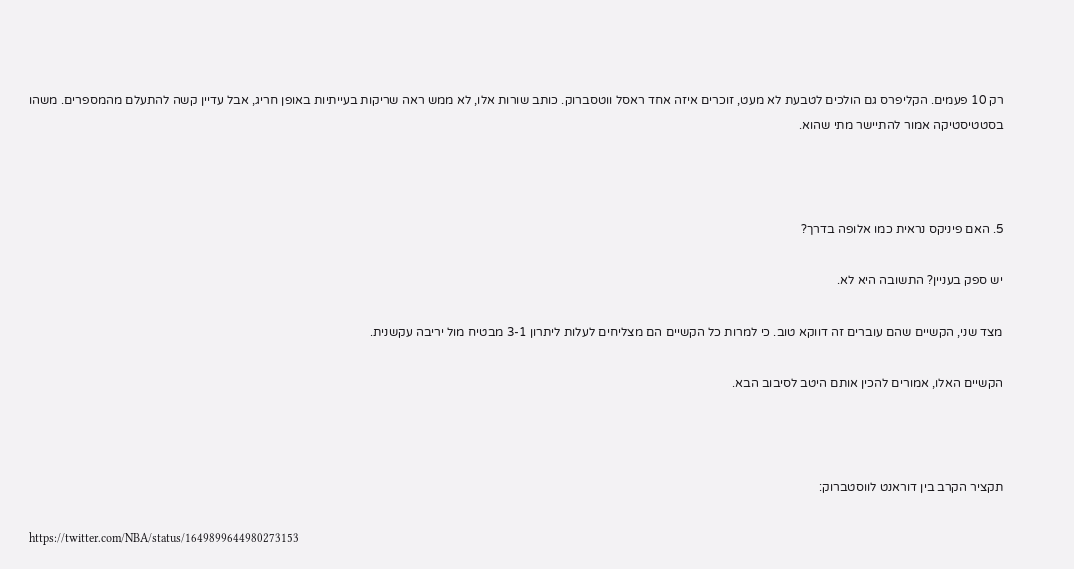רק 10 פעמים. הקליפרס גם הולכים לטבעת לא מעט, זוכרים איזה אחד ראסל ווטסברוק. כותב שורות אלו, לא ממש ראה שריקות בעייתיות באופן חריג, אבל עדיין קשה להתעלם מהמספרים. משהו בסטטיסטיקה אמור להתיישר מתי שהוא.



5. האם פיניקס נראית כמו אלופה בדרך?

יש ספק בעניין? התשובה היא לא.

מצד שני, הקשיים שהם עוברים זה דווקא טוב. כי למרות כל הקשיים הם מצליחים לעלות ליתרון 3-1 מבטיח מול יריבה עקשנית.

הקשיים האלו, אמורים להכין אותם היטב לסיבוב הבא.



תקציר הקרב בין דוראנט לווסטברוק:

https://twitter.com/NBA/status/1649899644980273153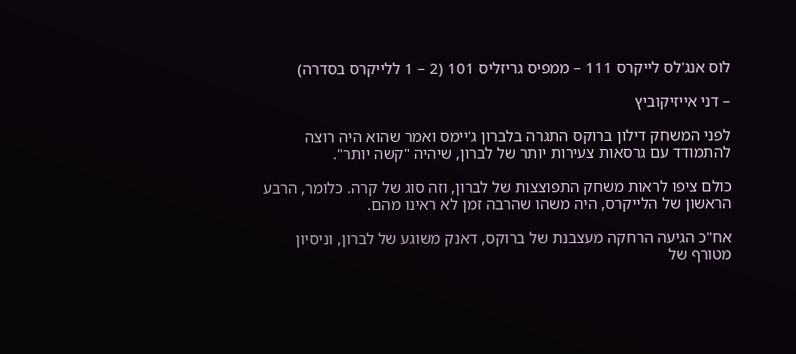לוס אנג'לס לייקרס 111 – ממפיס גריזליס 101 (2 – 1 ללייקרס בסדרה)

– דני אייזיקוביץ

לפני המשחק דילון ברוקס התגרה בלברון ג'יימס ואמר שהוא היה רוצה להתמודד עם גרסאות צעירות יותר של לברון, שיהיה "קשה יותר".

כולם ציפו לראות משחק התפוצצות של לברון, וזה סוג של קרה. כלומר, הרבע הראשון של הלייקרס, היה משהו שהרבה זמן לא ראינו מהם.

אח"כ הגיעה הרחקה מעצבנת של ברוקס, דאנק משוגע של לברון, וניסיון מטורף של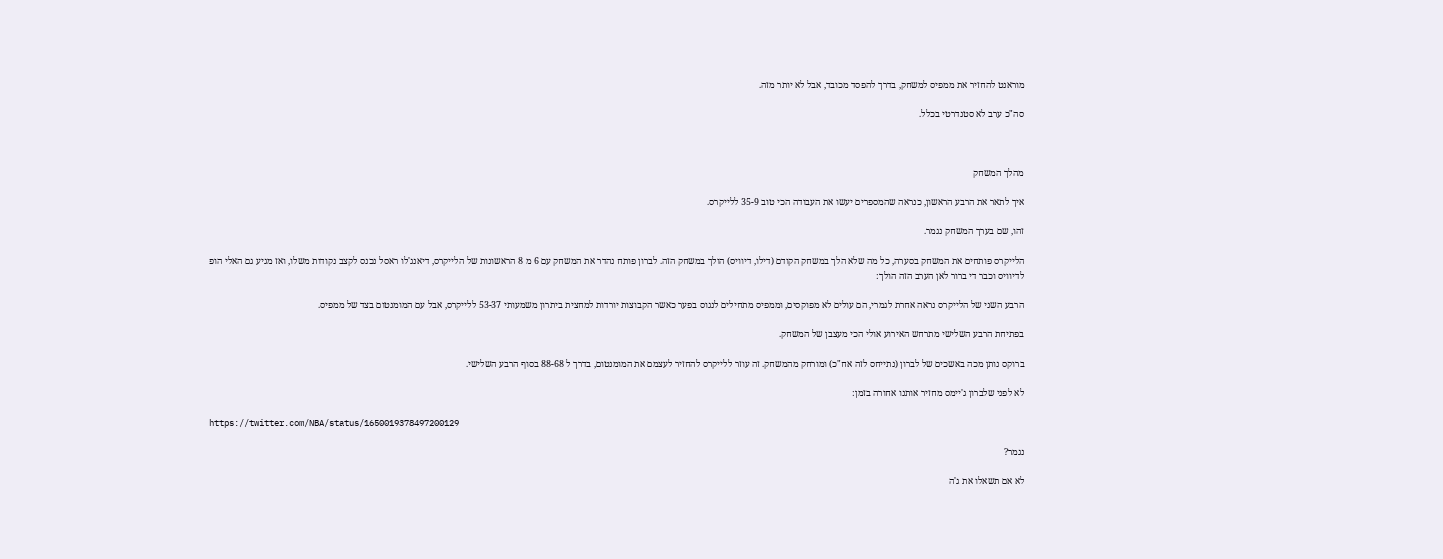מוראנט להחזיר את ממפיס למשחק, בדרך להפסד מכובד, אבל לא יותר מזה.

סה"כ ערב לא סטנדרטי בכלל.



מהלך המשחק

איך לתאר את הרבע הראשון, כנראה שהמספרים יעשו את העבודה הכי טוב 35-9 ללייקרס.

זהו, שם בערך המשחק נגמר.

הלייקרס פותחים את המשחק בסערה, כל מה שלא הלך במשחק הקודם (דילו, דיוויס) הולך במשחק הזה. לברון פותח נהדר את המשחק עם 6 מ 8 הראשונות של הלייקרס, דיאנג'לו ראסל נכנס לקצב נקודות משלו, ואז מגיע גם האלי הופ לדיוויס וכבר די ברור לאן הערב הזה הולך:

הרבע השני של הלייקרס נראה אחרת לגמרי, הם עולים לא מפוקסים, וממפיס מתחילים לנגוס בפער כאשר הקבוצות יורדות למחצית ביתרון משמעותי 53-37 ללייקרס, אבל עם המומנטום בצד של ממפיס.

בפתיחת הרבע השלישי מתרחש האירוע אולי הכי מעצבן של המשחק.

ברוקס נותן מכה באשכים של לברון (נתייחס לזה אח"כ) ומורחק מהמשחק. זה עוזר ללייקרס להחזיר לעצמם את המומנטום, בדרך ל 88-68 בסוף הרבע השלישי.

לא לפני שלברון ג'יימס מחזיר אותנו אחורה בזמן:

https://twitter.com/NBA/status/1650019378497200129

נגמר?

לא אם תשאלו את ג'ה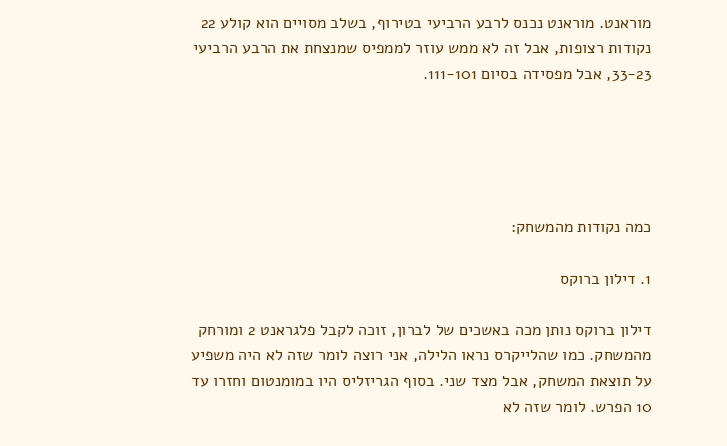מוראנט. מוראנט נכנס לרבע הרביעי בטירוף, בשלב מסויים הוא קולע 22 נקודות רצופות, אבל זה לא ממש עוזר לממפיס שמנצחת את הרבע הרביעי 33-23, אבל מפסידה בסיום 111-101.





כמה נקודות מהמשחק:

1. דילון ברוקס

דילון ברוקס נותן מכה באשכים של לברון, זוכה לקבל פלגראנט 2 ומורחק מהמשחק. כמו שהלייקרס נראו הלילה, אני רוצה לומר שזה לא היה משפיע על תוצאת המשחק, אבל מצד שני. בסוף הגריזליס היו במומנטום וחזרו עד 10 הפרש. לומר שזה לא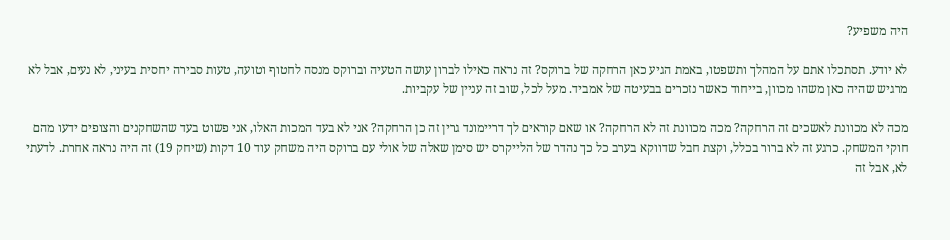היה משפיע?

לא יודע. תסתכלו אתם על המהלך ותשפטו, באמת הגיע כאן הרחקה של ברוקס? זה נראה כאילו לברון עושה הטעיה וברוקס מנסה לחטוף וטועה, טעות סבירה יחסית בעיני, לא נעים, אבל לא מרגיש שהיה כאן משהו מכוון, בייחוד כאשר נזכרים בבעיטה של אמביד. מעל לכל, שוב זה עניין של עקביות.

מכה לא מכוונת לאשכים זה הרחקה? מכה מכוונת זה לא הרחקה? או שאם קוראים לך דריימונד גרין זה כן הרחקה? אני לא בעד המכות האלו, אני פשוט בעד שהשחקנים והצופים ידעו מהם חוקי המשחק. כרגע זה לא ברור בכלל, וקצת חבל שדווקא בערב כל כך נהדר של הלייקרס יש סימן שאלה של אולי עם ברוקס היה משחק עוד 10 דקות (שיחק 19) זה היה נראה אחרת. לדעתי לא, אבל זה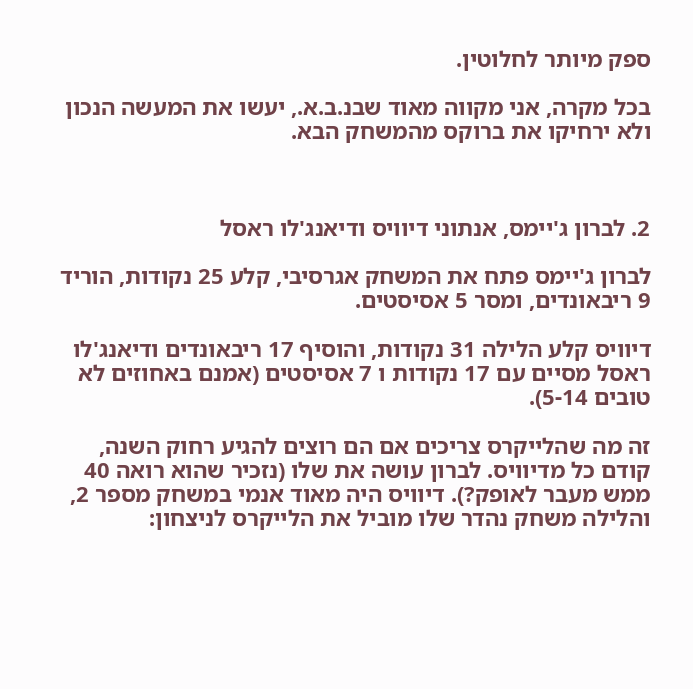ספק מיותר לחלוטין.

בכל מקרה, אני מקווה מאוד שבנ.ב.א., יעשו את המעשה הנכון ולא ירחיקו את ברוקס מהמשחק הבא.



2. לברון ג'יימס, אנתוני דיוויס ודיאנג'לו ראסל

לברון ג'יימס פתח את המשחק אגרסיבי, קלע 25 נקודות, הוריד 9 ריבאונדים, ומסר 5 אסיסטים.

דיוויס קלע הלילה 31 נקודות, והוסיף 17 ריבאונדים ודיאנג'לו ראסל מסיים עם 17 נקודות ו 7 אסיסטים (אמנם באחוזים לא טובים 5-14).

זה מה שהלייקרס צריכים אם הם רוצים להגיע רחוק השנה, קודם כל מדיוויס. לברון עושה את שלו (נזכיר שהוא רואה 40 ממש מעבר לאופק?). דיוויס היה מאוד אנמי במשחק מספר 2, והלילה משחק נהדר שלו מוביל את הלייקרס לניצחון: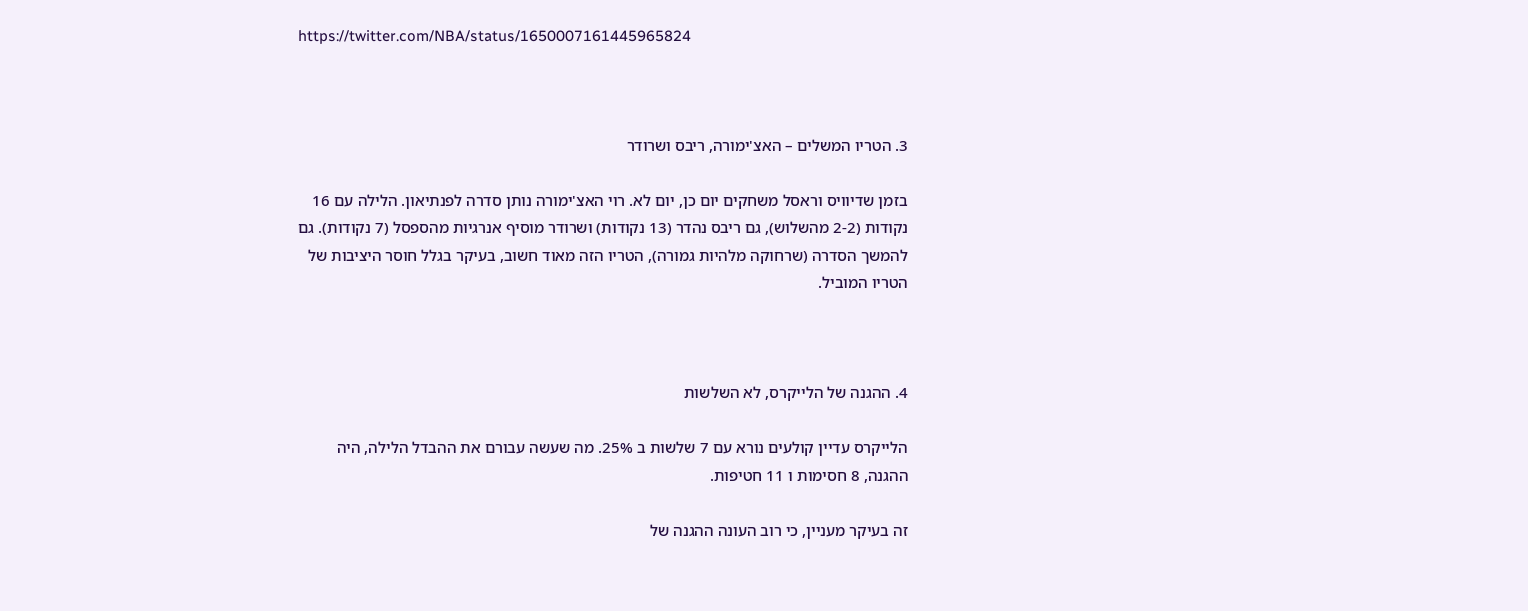https://twitter.com/NBA/status/1650007161445965824



3. הטריו המשלים – האצ'ימורה, ריבס ושרודר

בזמן שדיוויס וראסל משחקים יום כן, יום לא. רוי האצ'ימורה נותן סדרה לפנתיאון. הלילה עם 16 נקודות (2-2 מהשלוש), גם ריבס נהדר (13 נקודות) ושרודר מוסיף אנרגיות מהספסל (7 נקודות). גם להמשך הסדרה (שרחוקה מלהיות גמורה), הטריו הזה מאוד חשוב, בעיקר בגלל חוסר היציבות של הטריו המוביל.



4. ההגנה של הלייקרס, לא השלשות

הלייקרס עדיין קולעים נורא עם 7 שלשות ב 25%. מה שעשה עבורם את ההבדל הלילה, היה ההגנה, 8 חסימות ו 11 חטיפות.

זה בעיקר מעניין, כי רוב העונה ההגנה של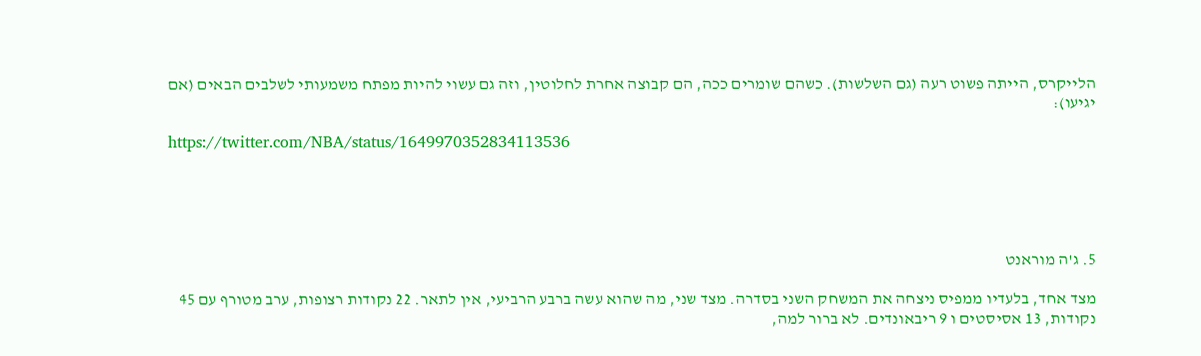הלייקרס, הייתה פשוט רעה (גם השלשות). כשהם שומרים ככה, הם קבוצה אחרת לחלוטין, וזה גם עשוי להיות מפתח משמעותי לשלבים הבאים (אם יגיעו):

https://twitter.com/NBA/status/1649970352834113536





5. ג'ה מוראנט

מצד אחד, בלעדיו ממפיס ניצחה את המשחק השני בסדרה. מצד שני, מה שהוא עשה ברבע הרביעי, אין לתאר. 22 נקודות רצופות, ערב מטורף עם 45 נקודות, 13 אסיסטים ו 9 ריבאונדים. לא ברור למה,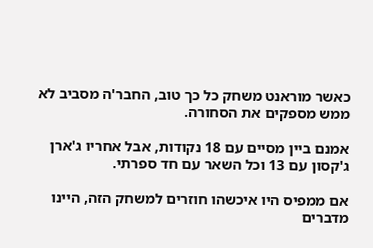כאשר מוראנט משחק כל כך טוב, החבר'ה מסביב לא ממש מספקים את הסחורה.

אמנם ביין מסיים עם 18 נקודות, אבל אחריו ג'ארן ג'קסון עם 13 וכל השאר עם חד ספרתי.

אם ממפיס היו איכשהו חוזרים למשחק הזה, היינו מדברים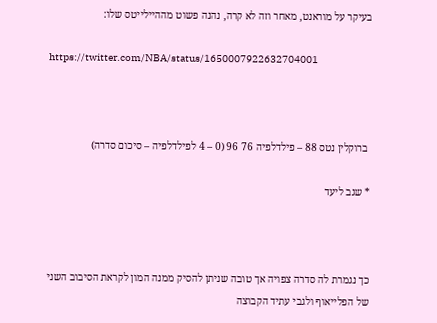בעיקר על מוראנט, מאחר וזה לא קרה, נהנה פשוט מההיילייטס שלו:

https://twitter.com/NBA/status/1650007922632704001



 ברוקלין נטס 88 – פילדלפיה 76 96 (0 – 4 לפילדלפיה – סיכום סדרה)

* שגב ליעד



כך נגמרת לה סדרה צפויה אך טובה שניתן להסיק ממנה המון לקראת הסיבוב השני של הפלייאוף ולגבי עתיד הקבוצה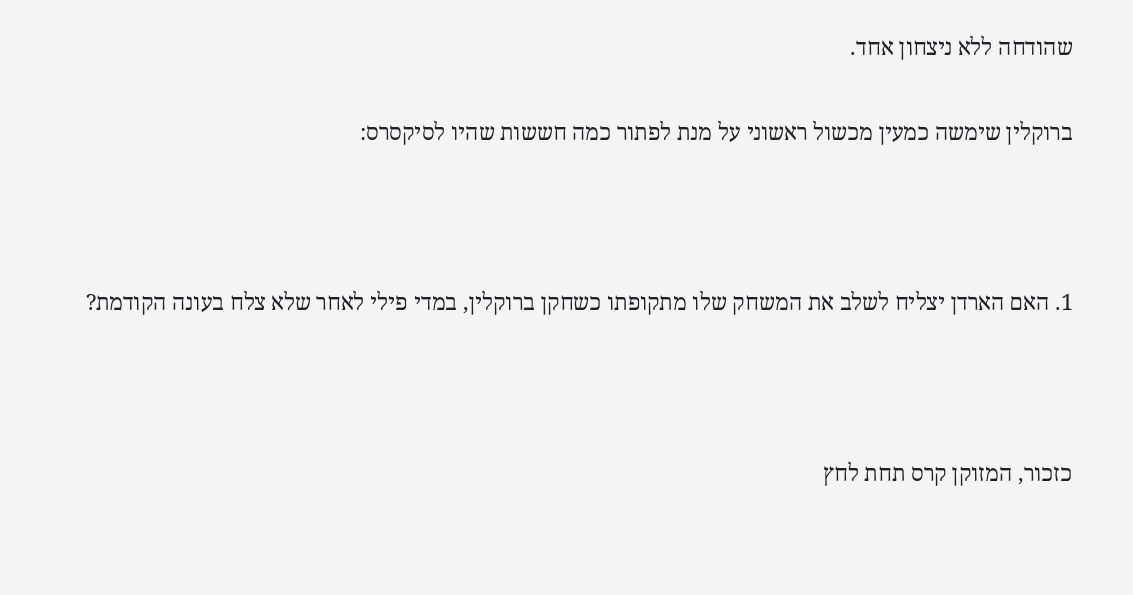שהודחה ללא ניצחון אחד.

ברוקלין שימשה כמעין מכשול ראשוני על מנת לפתור כמה חששות שהיו לסיקסרס:



1. האם הארדן יצליח לשלב את המשחק שלו מתקופתו כשחקן ברוקלין, במדי פילי לאחר שלא צלח בעונה הקודמת?



כזכור, המזוקן קרס תחת לחץ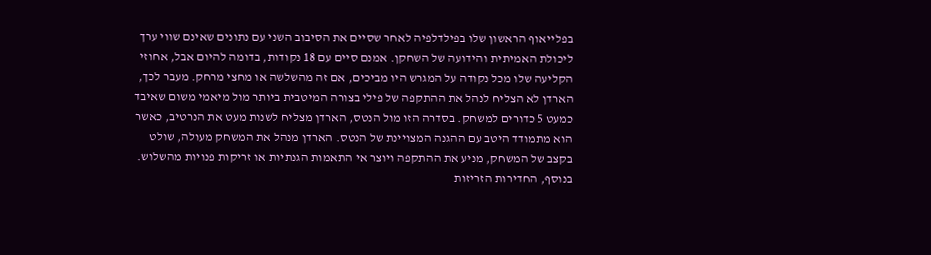בפלייאוף הראשון שלו בפילדלפיה לאחר שסיים את הסיבוב השני עם נתונים שאינם שווי ערך ליכולת האמיתית והידועה של השחקן. אמנם סיים עם 18 נקודות, בדומה להיום אבל, אחוזי הקליעה שלו מכל נקודה על המגרש היו מביכים, אם זה מהשלשה או מחצי מרחק. מעבר לכך, הארדן לא הצליח לנהל את ההתקפה של פילי בצורה המיטבית ביותר מול מיאמי משום שאיבד כמעט 5 כדורים למשחק. בסדרה הזו מול הנטס, הארדן מצליח לשנות מעט את הנרטיב, כאשר הוא מתמודד היטב עם ההגנה המצויינת של הנטס. הארדן מנהל את המשחק מעולה, שולט בקצב של המשחק, מניע את ההתקפה ויוצר אי התאמות הגנתיות או זריקות פנויות מהשלוש. בנוסף, החדירות הזריזות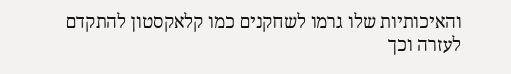והאיכותיות שלו גרמו לשחקנים כמו קלאקסטון להתקדם לעזרה וכך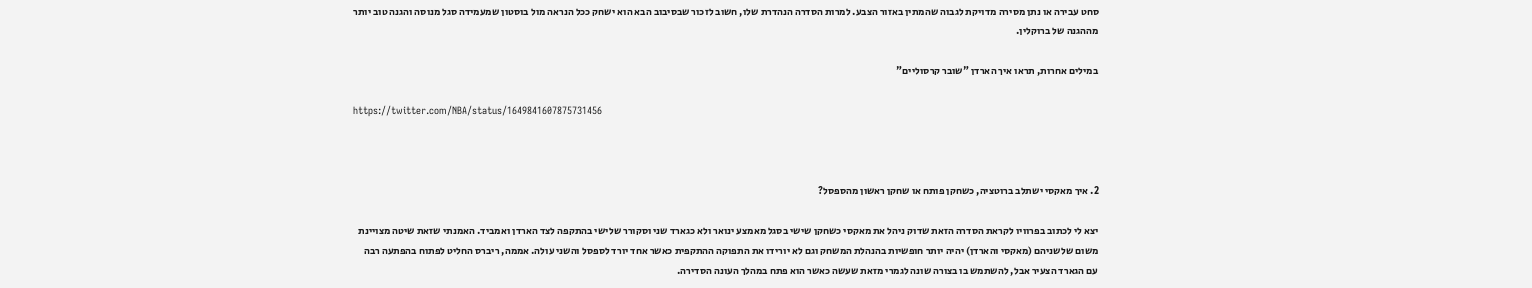סחט עבירה או נתן מסירה מדויקת לגבוה שהמתין באזור הצבע. למרות הסדרה הנהדרת שלו, חשוב לזכור שבסיבוב הבא הוא ישחק ככל הנראה מול בוסטון שמעמידה סגל מנוסה והגנה טוב יותר מההגנה של ברוקלין.

במילים אחרות, תראו איך הארדן "שובר קרסוליים"

https://twitter.com/NBA/status/1649841607875731456



2. איך מאקסי ישתלב ברוטציה, כשחקן פותח או שחקן ראשון מהספסל?

יצא לי לכתוב בפרוויו לקראת הסדרה הזאת שדוק ניהל את מאקסי כשחקן שישי בסגל מאמצע ינואר ולא כגארד שני וסקורר שלישי בהתקפה לצד הארדן ואמביד. האמנתי שזאת שיטה מצויינת משום שלשניהם (מאקסי והארדן) יהיה יותר חופשיות בהנהלת המשחק וגם לא יורידו את התפוקה ההתקפית כאשר אחד יורד לספסל והשני עולה. אממה, ריברס החליט לפתוח בהפתעה רבה עם הגארד הצעיר אבל, להשתמש בו בצורה שונה לגמרי מזאת שעשה כאשר הוא פתח במהלך העונה הסדירה.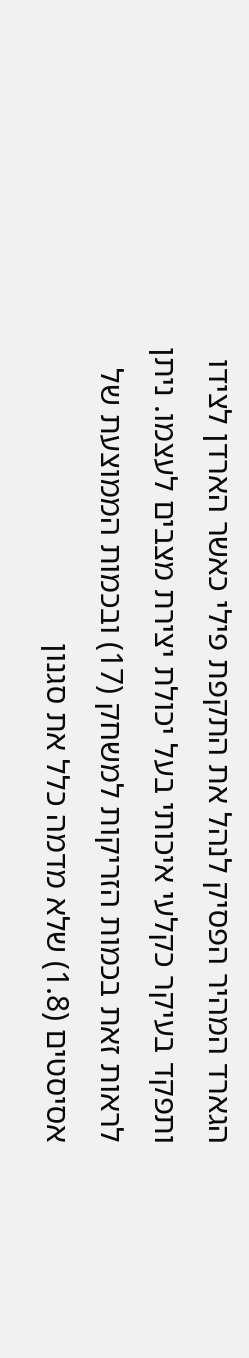הגארד המהיר הפסיק לנהל את התקפת פילי כאשר הארדן לצידו ותפקד בעיקר כקלעי איכותי בעל יכולת יצירת מצבים לעצמו. ניתן לראות זאת בכמות הזריקות למשחק (17) ובכמות הממוצעת של אסיסטים (1.8) שלא מדמה כלל את סגנון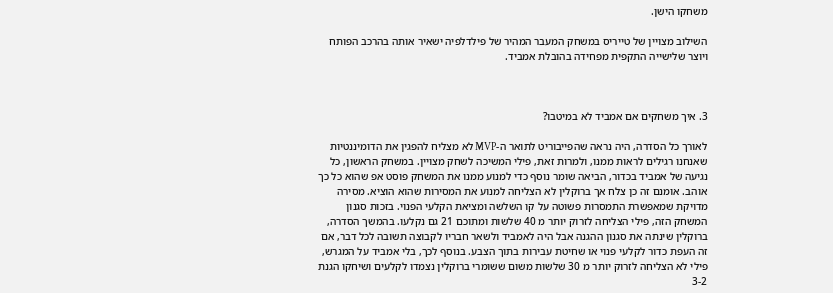משחקו הישן.

השילוב מצויין של טייריס במשחק המעבר המהיר של פילדלפיה ישאיר אותה בהרכב הפותח ויוצר שלישייה התקפית מפחידה בהובלת אמביד.



3. איך משחקים אם אמביד לא במיטבו?

לאורך כל הסדרה, היה נראה שהפייבוריט לתואר ה-MVP לא מצליח להפגין את הדומיננטיות שאנחנו רגילים לראות ממנו, ולמרות זאת, פילי המשיכה לשחק מצויין. במשחק הראשון, כל נגיעה של אמביד בכדור, הביאה שומר נוסף כדי למנוע ממנו את המשחק פוסט אפ שהוא כל כך אוהב. אומנם זה כן צלח אך ברוקלין לא הצליחה למנוע את המסירות שהוא הוציא. מסירה מדויקת שמאפשרת התמסרות פשוטה על קו השלשה ומציאת הקלעי הפנוי. בזכות סגנון המשחק הזה, פילי הצליחה לזרוק יותר מ 40 שלשות ומתוכם 21 גם נקלעו. בהמשך הסדרה, ברוקלין שינתה את סגנון ההגנה אבל היה לאמביד ולשאר חבריו לקבוצה תשובה לכל דבר, אם זה העפת כדור לקלעי פנוי או שחיטת עבירות בתוך הצבע. בנוסף לכך, בלי אמביד על המגרש, פילי לא הצליחה לזרוק יותר מ 30 שלשות משום ששומרי ברוקלין נצמדו לקלעים ושיחקו הגנת 3-2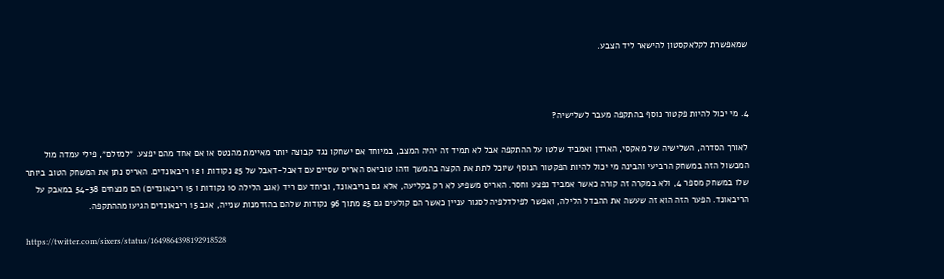שמאפשרת לקלאקסטון להישאר ליד הצבע.



4. מי יכול להיות פקטור נוסף בהתקפה מעבר לשלישיה?

לאורך הסדרה, השלישיה של מאקסי, הארדן ואמביד שלטו על ההתקפה אבל לא תמיד זה יהיה המצב, במיוחד אם ישחקו נגד קבוצה יותר מאיימת מהנטס או אם אחד מהם יפצע. ״למזלם״, פילי עמדה מול המכשול הזה במשחק הרביעי והבינה מי יכול להיות הפקטור הנוסף שיוכל לתת את הקצה בהמשך וזהו טוביאס האריס שסיים עם דאבל-דאבל של 25 נקודות ו 12 ריבאונדים. האריס נתן את המשחק הטוב ביותר שלו במשחק מספר 4, ולא במקרה זה קורה כאשר אמביד נפצע וחסר. האריס משפיע לא רק בקליעה, אלא גם בריבאונד, וביחד עם ריד (אגב הלילה 10 נקודות ו 15 ריבאונדים) הם מנצחים 54-38 במאבק על הריבאונד. הפער הזה הוא זה שעשה את ההבדל הלילה, ואפשר לפילדלפיה לסגור עניין כאשר הם קולעים גם 25 מתוך 96 נקודות שלהם בהזדמנות שנייה, אגב 15 ריבאונדים הגיעו מההתקפה.

https://twitter.com/sixers/status/1649864398192918528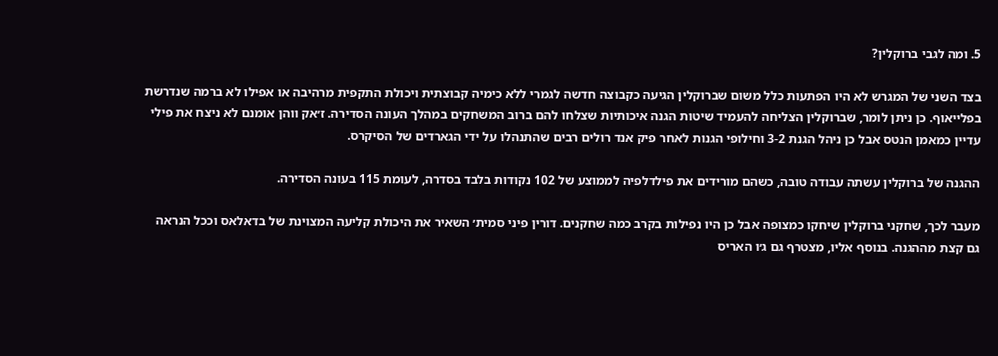5. ומה לגבי ברוקלין?

בצד השני של המגרש לא היו הפתעות כלל משום שברוקלין הגיעה כקבוצה חדשה לגמרי ללא כימיה קבוצתית ויכולת התקפית מרהיבה או אפילו לא ברמה שנדרשת בפלייאוף. כן ניתן לומר, שברוקלין הצליחה להעמיד שיטות הגנה איכותיות שצלחו להם ברוב המשחקים במהלך העונה הסדירה. ז׳אק ווהן אומנם לא ניצח את פילי עדיין כמאמן הנטס אבל כן ניהל הגנת 3-2 וחילופי הגנות לאחר פיק אנד רולים רבים שהתנהלו על ידי הגארדים של הסיקרס.

ההגנה של ברוקלין עשתה עבודה טובה, כשהם מורידים את פילדלפיה לממוצע של 102 נקודות בלבד בסדרה, לעומת 115 בעונה הסדירה.

מעבר לכך, שחקני ברוקלין שיחקו כמצופה אבל כן היו נפילות בקרב כמה שחקנים. דורין פיני סמית׳ השאיר את היכולת קליעה המצוינת של בדאלאס וככל הנראה גם קצת מההגנה. בנוסף אליו, מצטרף גם ג׳ו האריס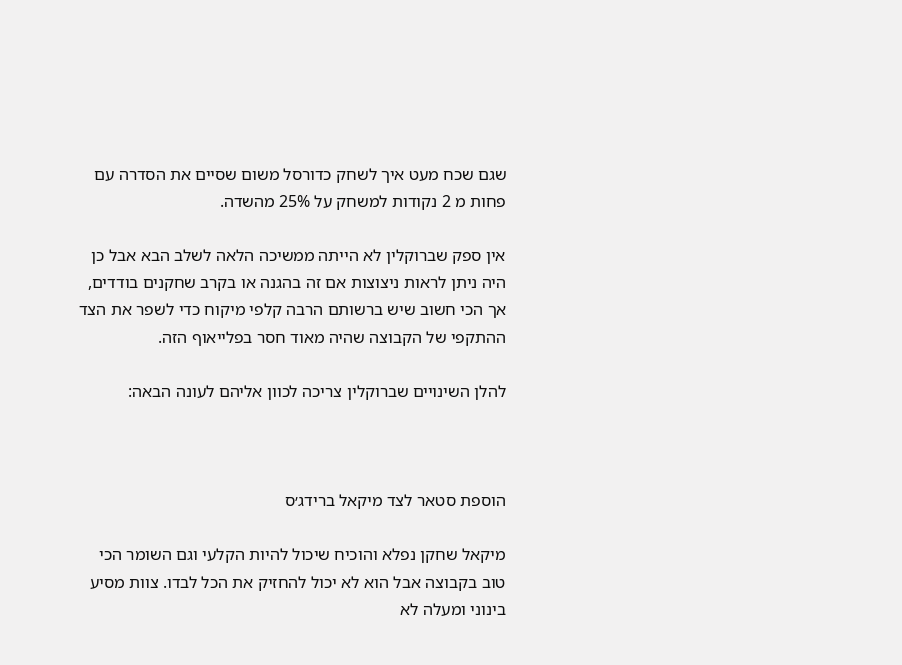שגם שכח מעט איך לשחק כדורסל משום שסיים את הסדרה עם פחות מ 2 נקודות למשחק על 25% מהשדה.

אין ספק שברוקלין לא הייתה ממשיכה הלאה לשלב הבא אבל כן היה ניתן לראות ניצוצות אם זה בהגנה או בקרב שחקנים בודדים, אך הכי חשוב שיש ברשותם הרבה קלפי מיקוח כדי לשפר את הצד ההתקפי של הקבוצה שהיה מאוד חסר בפלייאוף הזה.

להלן השינויים שברוקלין צריכה לכוון אליהם לעונה הבאה:



הוספת סטאר לצד מיקאל ברידג׳ס

מיקאל שחקן נפלא והוכיח שיכול להיות הקלעי וגם השומר הכי טוב בקבוצה אבל הוא לא יכול להחזיק את הכל לבדו. צוות מסיע בינוני ומעלה לא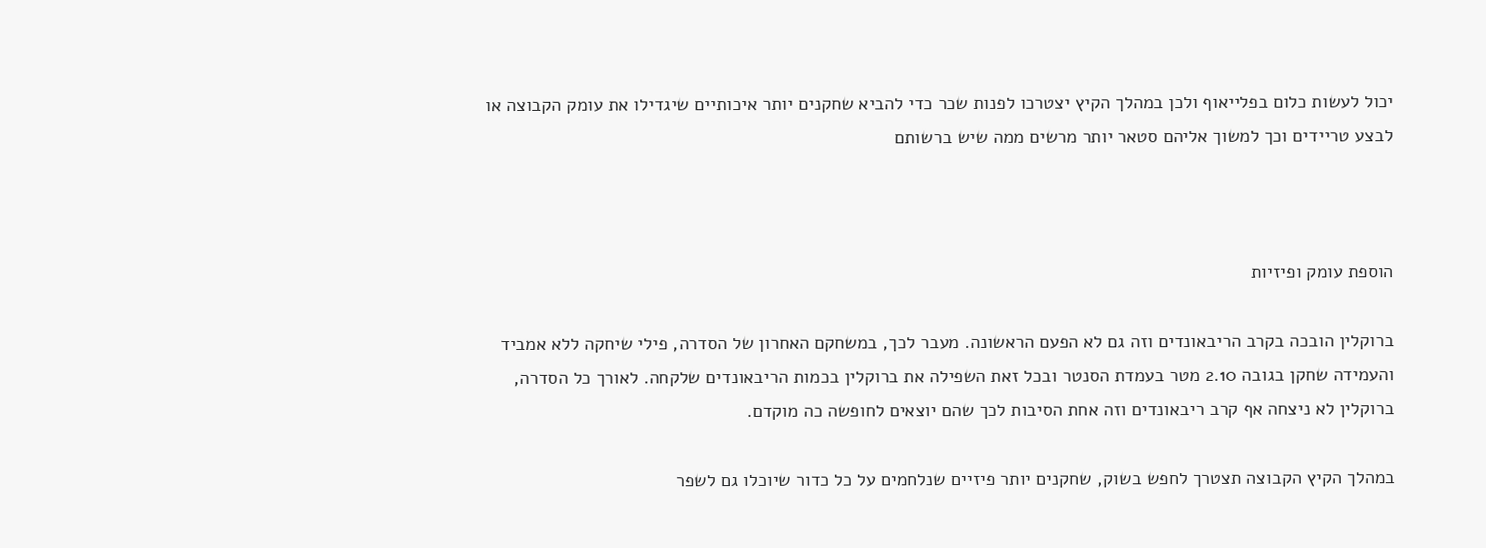יכול לעשות כלום בפלייאוף ולכן במהלך הקיץ יצטרכו לפנות שכר כדי להביא שחקנים יותר איכותיים שיגדילו את עומק הקבוצה או לבצע טריידים וכך למשוך אליהם סטאר יותר מרשים ממה שיש ברשותם



הוספת עומק ופיזיות

ברוקלין הובכה בקרב הריבאונדים וזה גם לא הפעם הראשונה. מעבר לכך, במשחקם האחרון של הסדרה, פילי שיחקה ללא אמביד והעמידה שחקן בגובה 2.10 מטר בעמדת הסנטר ובכל זאת השפילה את ברוקלין בכמות הריבאונדים שלקחה. לאורך כל הסדרה, ברוקלין לא ניצחה אף קרב ריבאונדים וזה אחת הסיבות לכך שהם יוצאים לחופשה כה מוקדם.

במהלך הקיץ הקבוצה תצטרך לחפש בשוק, שחקנים יותר פיזיים שנלחמים על כל כדור שיוכלו גם לשפר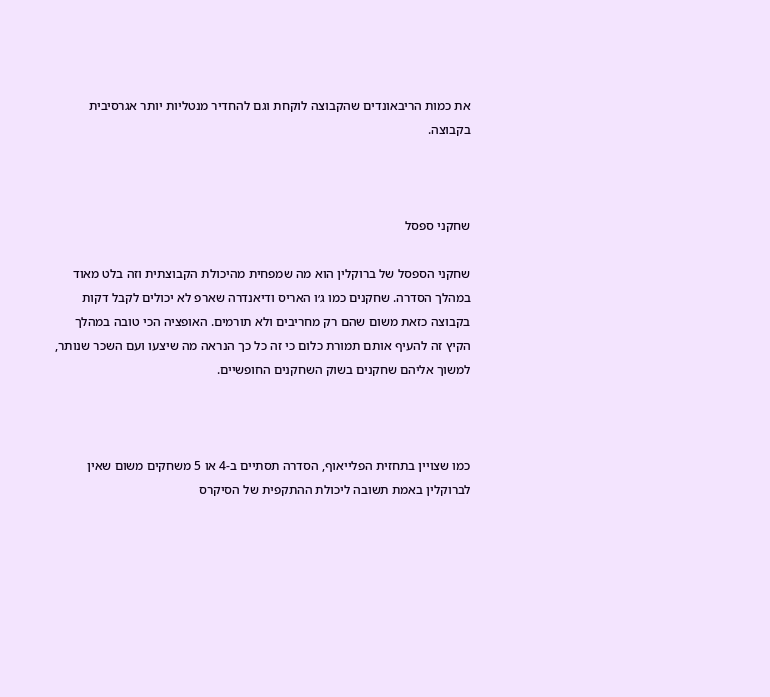את כמות הריבאונדים שהקבוצה לוקחת וגם להחדיר מנטליות יותר אגרסיבית בקבוצה.



שחקני ספסל

שחקני הספסל של ברוקלין הוא מה שמפחית מהיכולת הקבוצתית וזה בלט מאוד במהלך הסדרה. שחקנים כמו ג׳ו האריס ודיאנדרה שארפ לא יכולים לקבל דקות בקבוצה כזאת משום שהם רק מחריבים ולא תורמים. האופציה הכי טובה במהלך הקיץ זה להעיף אותם תמורת כלום כי זה כל כך הנראה מה שיצעו ועם השכר שנותר, למשוך אליהם שחקנים בשוק השחקנים החופשיים.



כמו שצויין בתחזית הפלייאוף, הסדרה תסתיים ב-4 או 5 משחקים משום שאין לברוקלין באמת תשובה ליכולת ההתקפית של הסיקרס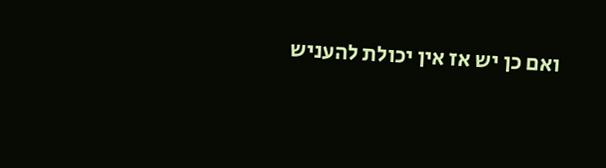ואם כן יש אז אין יכולת להעניש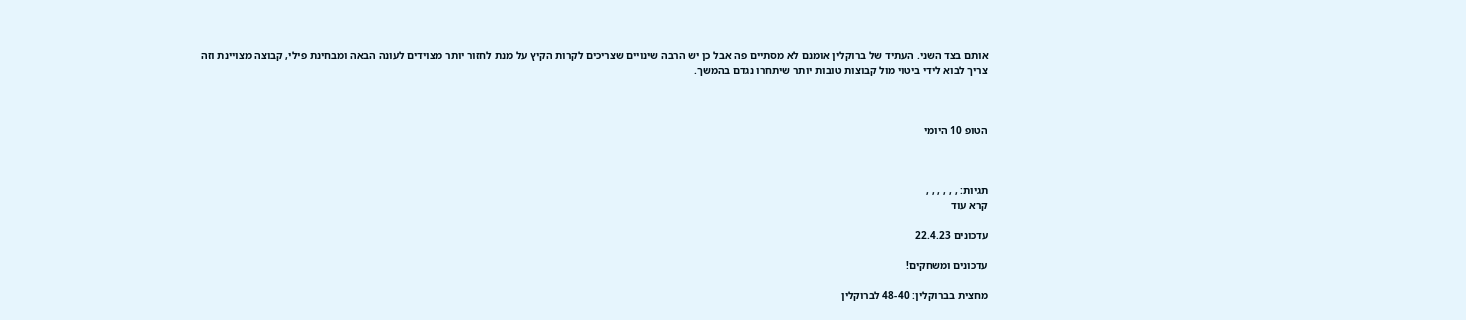אותם בצד השני. העתיד של ברוקלין אומנם לא מסתיים פה אבל כן יש הרבה שינויים שצריכים לקרות הקיץ על מנת לחזור יותר מצוידים לעונה הבאה ומבחינת פילי, קבוצה מצויינת וזה צריך לבוא לידי ביטוי מול קבוצות טובות יותר שיתחרו נגדם בהמשך.



הטופ 10 היומי



תגיות: , , , , , ,
קרא עוד

עדכונים 22.4.23

עדכונים ומשחקים!

מחצית בברוקלין: 48-40 לברוקלין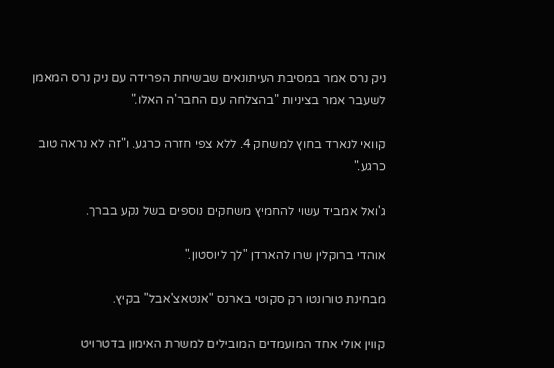ניק נרס אמר במסיבת העיתונאים שבשיחת הפרידה עם ניק נרס המאמן לשעבר אמר בציניות "בהצלחה עם החבר'ה האלו."

קוואי לנארד בחוץ למשחק 4. ללא צפי חזרה כרגע. ו"זה לא נראה טוב כרגע."

ג'ואל אמביד עשוי להחמיץ משחקים נוספים בשל נקע בברך.

אוהדי ברוקלין שרו להארדן "לך ליוסטון."

מבחינת טורונטו רק סקוטי בארנס "אנטאצ'אבל" בקיץ.

קווין אולי אחד המועמדים המובילים למשרת האימון בדטרויט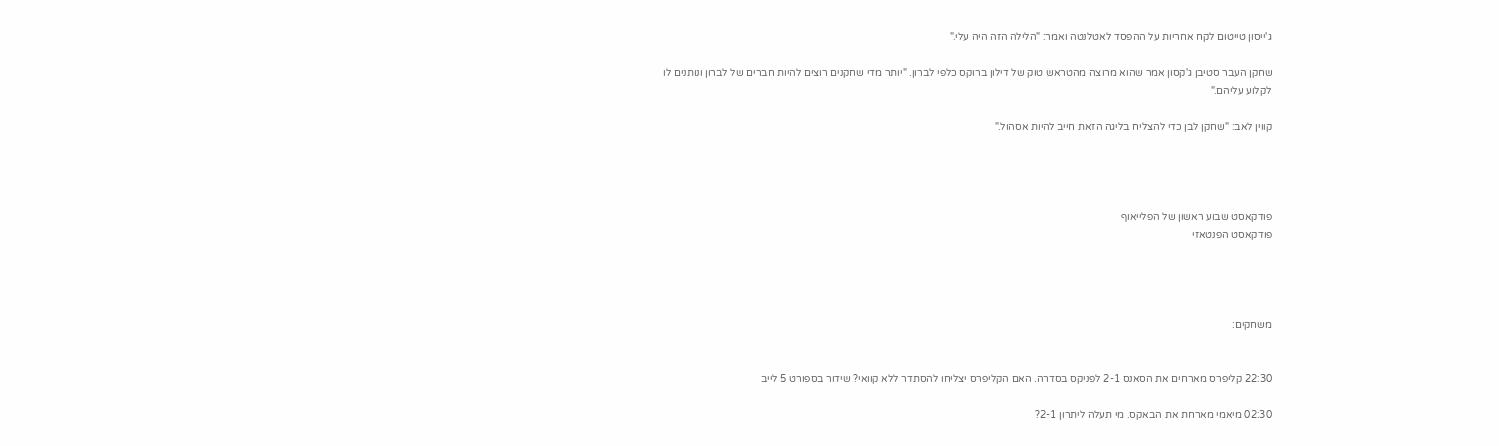ג'ייסון טייטום לקח אחריות על ההפסד לאטלנטה ואמר: "הלילה הזה היה עלי."

שחקן העבר סטיבן ג'קסון אמר שהוא מרוצה מהטראש טוק של דילון ברוקס כלפי לברון. "יותר מדי שחקנים רוצים להיות חברים של לברון ונותנים לו לקלוע עליהם."

קווין לאב: "שחקן לבן כדי להצליח בליגה הזאת חייב להיות אסהול."




פודקאסט שבוע ראשון של הפלייאוף
פודקאסט הפנטאזי




משחקים:


22:30 קליפרס מארחים את הסאנס 2-1 לפניקס בסדרה. האם הקליפרס יצליחו להסתדר ללא קוואי? שידור בספורט 5 לייב

02:30 מיאמי מארחת את הבאקס. מי תעלה ליתרון 2-1?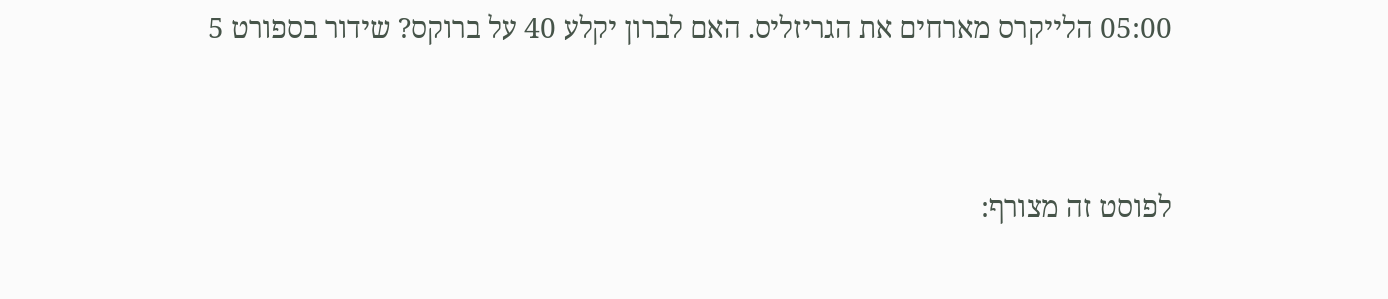05:00 הלייקרס מארחים את הגריזליס. האם לברון יקלע 40 על ברוקס? שידור בספורט 5


לפוסט זה מצורף: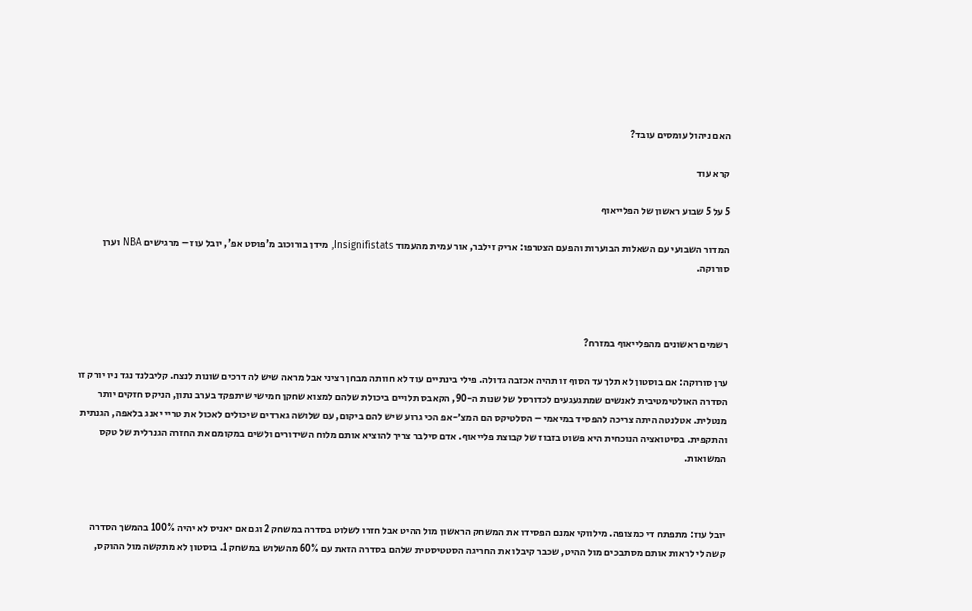האם ניהול עומסים עובד?

קרא עוד

5 על 5 שבוע ראשון של הפלייאוף

המדור השבועי עם השאלות הבוערות והפעם הצטרפו: אריק זילבר, אור עמית מהעמוד Insignifistats, מידן בורוכוב מ'פוסט אפ', יובל עוז – מרגישים NBA וערן סורוקה.



רשמים ראשונים מהפלייאוף במזרח?

ערן סורוקה: אם בוסטון לא תלך עד הסוף זו תהיה אכזבה גדולה. פילי בינתיים עוד לא חוותה מבחן רציני אבל מראה שיש לה דרכים שונות לנצח. קליבלנד נגד ניו יורק זו הסדרה האולטימטיבית לאנשים שמתגעגעים לכדורסל של שנות ה-90, הקאבס תלויים ביכולת שלהם למצוא שחקן חמישי שיתפקד בערב נתון, הניקס חזקים יותר מנטלית. אטלנטה היתה צריכה להפסיד במיאמי – הסלטיקס הם המצ׳-אפ הכי גרוע שיש להם ביקום, עם שלושה גארדים שיכולים לאכול את טריי יאנג בלאפה, הגנתית והתקפית. בסיטואציה הנוכחית היא פשוט בזבוז של קבוצת פלייאוף. אדם סילבר צריך להוציא אותם מלוח השידורים ולשים במקומם את החזרה הגנרלית של טקס המשואות.



יובל עוז: מתפתח די כמצופה. מילווקי אמנם הפסידו את המשחק הראשון מול ההיט אבל חזרו לשלוט בסדרה במשחק 2 וגם אם יאניס לא יהיה 100% בהמשך הסדרה קשה לי לראות אותם מסתבכים מול ההיט, שכבר קיבלו את החריגה הסטטיסטית שלהם בסדרה הזאת עם 60% מהשלוש במשחק 1. בוסטון לא מתקשה מול ההוקס,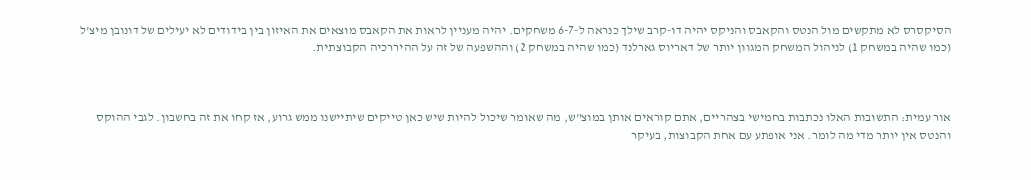הסיקסרס לא מתקשים מול הנטס והקאבס והניקס יהיה דו-קרב שילך כנראה ל-6-7 משחקים. יהיה מעניין לראות את הקאבס מוצאים את האיזון בין בידודים לא יעילים של דונובן מיצ'ל (כמו שהיה במשחק 1) לניהול המשחק המגוון יותר של דאריוס גארלנד (כמו שהיה במשחק 2) וההשפעה של זה על ההיררכיה הקבוצתית.



אור עמית: התשובות האלו נכתבות בחמישי בצהריים, אתם קוראים אותן במוצ"ש, מה שאומר שיכול להיות שיש כאן טייקים שיתיישנו ממש גרוע, אז קחו את זה בחשבון. לגבי ההוקס והנטס אין יותר מדי מה לומר. אני אופתע עם אחת הקבוצות, בעיקר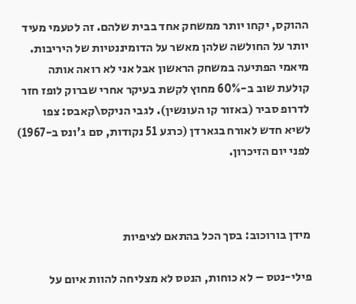ההוקס, יקחו יותר ממשחק אחד בבית שלהם. זה לטעמי מעיד יותר על החולשה שלהן מאשר על הדומיננטיות של היריבות. מיאמי הפתיעה במשחק הראשון אבל אני לא רואה אותה קולעת שוב ב-60% מחוץ לקשת בעיקר אחרי שברוק לופז חזר לדרופ סביר (באזור קו העונשין). לגבי הניקס\קאבס: צפו לשיא חדש לאורח בגארדן (כרגע 51 נקודות, סם ג'ונס ב-1967) לפני יום הזיכרון.



מידן בורוכוב: בסך הכל בהתאם לציפיות

פילי-נטס – לא כוחות, הנטס לא מצליחה להוות איום על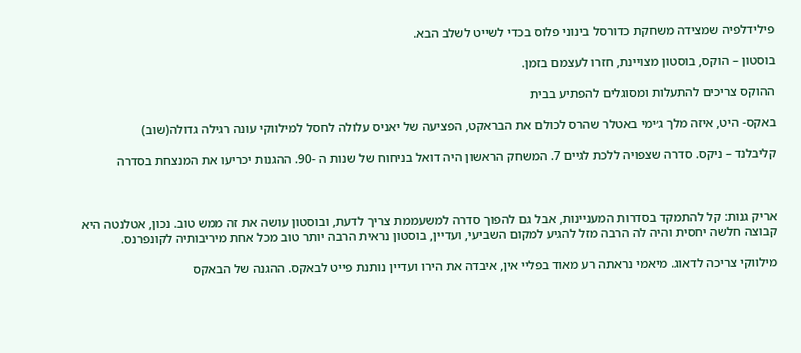פילידלפיה שמצידה משחקת כדורסל בינוני פלוס בכדי לשייט לשלב הבא.

בוסטון – הוקס, בוסטון מצויינת, חזרו לעצמם בזמן.

ההוקס צריכים להתעלות ומסוגלים להפתיע בבית

באקס- היט, איזה מלך ג׳ימי באטלר שהרס לכולם את הבראקט, הפציעה של יאניס עלולה לחסל למילווקי עונה רגילה גדולה(שוב)

קליבלנד – ניקס. סדרה שצפויה ללכת לגיים 7. המשחק הראשון היה דואל בניחוח של שנות ה -90. ההגנות יכריעו את המנצחת בסדרה



אריק גנות: קל להתמקד בסדרות המעניינות, אבל גם להפוך סדרה למשעממת צריך לדעת, ובוסטון עושה את זה ממש טוב. נכון, אטלנטה היא קבוצה חלשה יחסית והיה לה הרבה מזל להגיע למקום השביעי, ועדיין, בוסטון נראית הרבה יותר טוב מכל אחת מיריבותיה לקונפרנס.

מילווקי צריכה לדאוג. מיאמי נראתה רע מאוד בפליי אין, איבדה את הירו ועדיין נותנת פייט לבאקס. ההגנה של הבאקס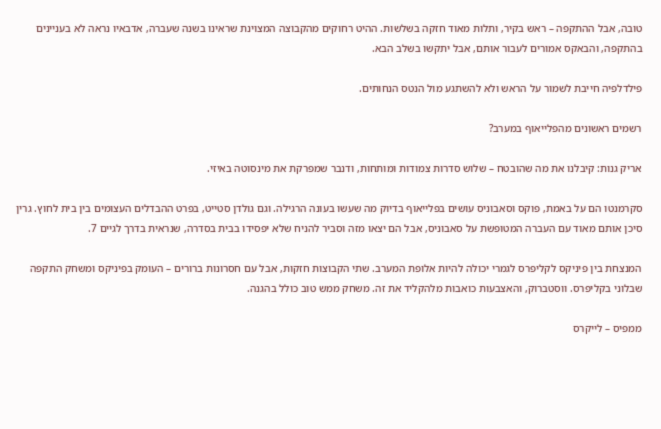טובה, אבל ההתקפה – ראש בקיר, ותלות מאוד חזקה בשלשות. ההיט רחוקים מהקבוצה המצוינת שראינו בשנה שעברה, אדבאיו נראה לא בעניינים בהתקפה, והבאקס אמורים לעבור אותם, אבל יתקשו בשלב הבא.

פילדלפיה חייבת לשמור על הראש ולא להשתגע מול הנטס הנחותים.

רשמים ראשונים מהפלייאוף במערב?

אריק גנות: קיבלנו את מה שהובטח – שלוש סדרות צמודות ומותחות, ודנבר שמפרקת את מינסוטה באיזי.

סקרמנטו הם על באמת, פוקס וסאבוניס עושים בפלייאוף בדיוק מה שעשו בעונה הרגילה. וגם גולדן סטייט, בפרט ההבדלים העצומים בין בית לחוץ. גרין סיכן אותם מאוד עם העברה המטופשת על סאבוניס, אבל הם יצאו מזה וסביר להניח שלא יפסידו בבית בסדרה, שנראית בדרך לגיים 7.

המנצחת בין פיניקס לקליפרס לגמרי יכולה להיות אלופת המערב. שתי הקבוצות חזקות, אבל עם חסרונות ברורים – העומק בפיניקס ומשחק התקפה שבלוני בקליפרס. ווסטברוק, והאצבעות כואבות מלהקליד את זה. משחק ממש טוב כולל בהגנה.

ממפיס – לייקרס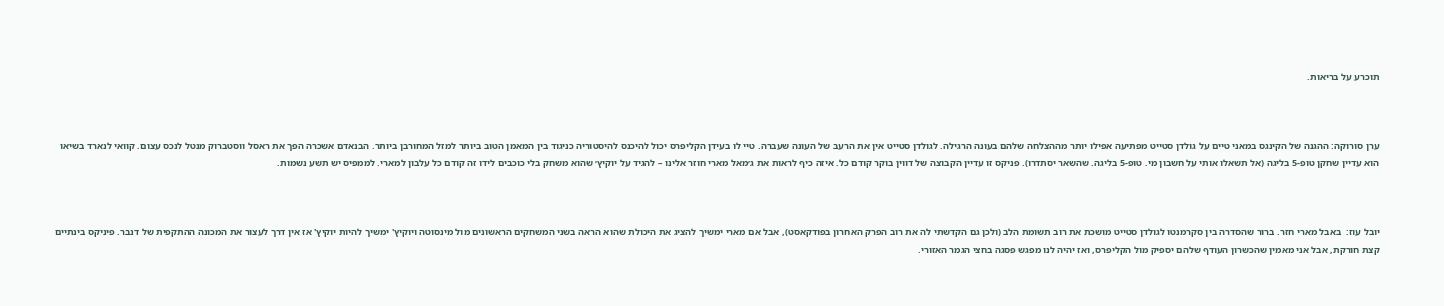תוכרע על בריאות.



ערן סורוקה: ההגנה של הקינגס במאני טיים על גולדן סטייט מפתיעה אפילו יותר מההצלחה שלהם בעונה הרגילה. לגולדן סטייט אין את הרעב של העונה שעברה. טיי לו בעידן הקליפרס יכול להיכנס להיסטוריה כניגוד בין המאמן הטוב ביותר למזל המחורבן ביותר. הבנאדם אשכרה הפך את ראסל ווסטברוק מנטל לנכס עצום. קוואי לנארד בשיאו הוא עדיין שחקן טופ-5 בליגה (אל תשאלו אותי על חשבון מי. טופ-5 בליגה. שהשאר יסתדרו). פניקס זו עדיין הקבוצה של דווין בוקר קודם כל. איזה כיף לראות את ג׳מאל מארי חוזר אלינו – להגיד על יוקיץ׳ שהוא משחק בלי כוכבים לידו זה קודם כל עלבון למארי. לממפיס יש תשע נשמות.



יובל עוז:  באבל מארי חזר. ברור שהסדרה בין סקרמנטו לגולדן סטייט מושכת את רוב תשומת הלב (ולכן גם הקדשתי לה את רוב הפרק האחרון בפודקאסט), אבל אם מארי ימשיך להציג את היכולת שהוא הראה בשני המשחקים הראשונים מול מינסוטה ויוקיץ' ימשיך להיות יוקיץ' אז אין דרך לעצור את המכונה ההתקפית של דנבר. פיניקס בינתיים קצת חורקת, אבל אני מאמין שהכשרון העודף שלהם יספיק מול הקליפרס, ואז יהיה לנו מפגש פסגה בחצי הגמר האזורי.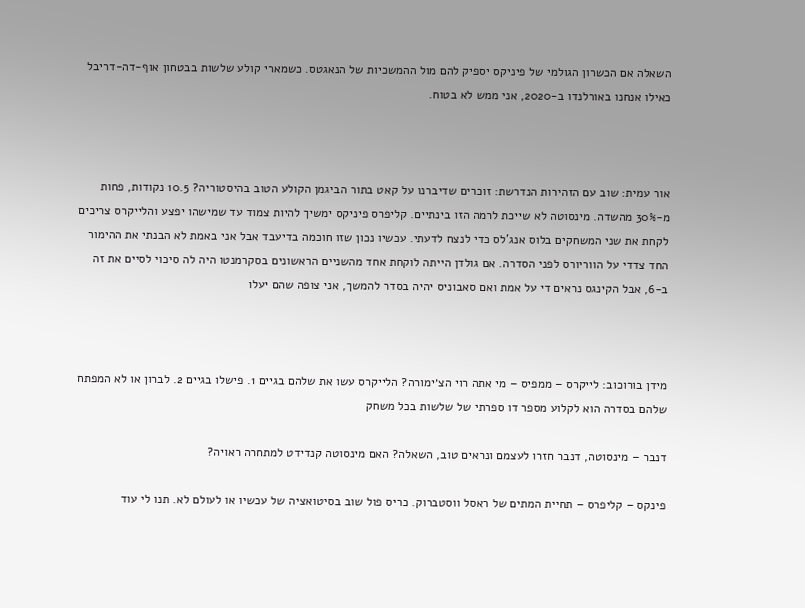השאלה אם הכשרון הגולמי של פיניקס יספיק להם מול ההמשכיות של הנאגטס. כשמארי קולע שלשות בבטחון אוף-דה-דריבל כאילו אנחנו באורלנדו ב-2020, אני ממש לא בטוח.



אור עמית: שוב עם הזהירות הנדרשת: זוכרים שדיברנו על קאט בתור הביגמן הקולע הטוב בהיסטוריה? 10.5 נקודות, פחות מ-30% מהשדה. מינסוטה לא שייכת לרמה הזו בינתיים. קליפרס פיניקס ימשיך להיות צמוד עד שמישהו יפצע והלייקרס צריכים לקחת את שני המשחקים בלוס אנג'לס כדי לנצח לדעתי. עכשיו נכון שזו חוכמה בדיעבד אבל אני באמת לא הבנתי את ההימור החד צדדי על הווריורס לפני הסדרה. אם גולדן הייתה לוקחת אחד מהשניים הראשונים בסקרמנטו היה לה סיכוי לסיים את זה ב-6, אבל הקינגס נראים די על אמת ואם סאבוניס יהיה בסדר להמשך, אני צופה שהם יעלו



מידן בורוכוב: לייקרס – ממפיס – מי אתה רוי הצ׳ימורה? הלייקרס עשו את שלהם בגיים 1. פישלו בגיים 2. לברון או לא המפתח שלהם בסדרה הוא לקלוע מספר דו ספרתי של שלשות בכל משחק

דנבר – מינסוטה, דנבר חזרו לעצמם ונראים טוב, השאלה? האם מינסוטה קנדידט למתחרה ראויה?

פינקס – קליפרס – תחיית המתים של ראסל ווסטברוק. כריס פול שוב בסיטואציה של עכשיו או לעולם לא. תנו לי עוד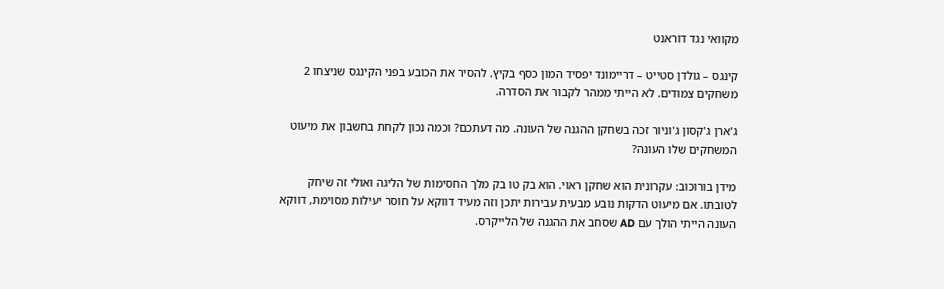מקוואי נגד דוראנט

קינגס – גולדן סטייט – דריימונד יפסיד המון כסף בקיץ. להסיר את הכובע בפני הקינגס שניצחו 2 משחקים צמודים. לא הייתי ממהר לקבור את הסדרה.

ג'ארן ג'קסון ג'וניור זכה בשחקן ההגנה של העונה. מה דעתכם? וכמה נכון לקחת בחשבון את מיעוט המשחקים שלו העונה?

מידן בורוכוב: עקרונית הוא שחקן ראוי. הוא בק טו בק מלך החסימות של הליגה ואולי זה שיחק לטובתו. אם מיעוט הדקות נובע מבעית עבירות יתכן וזה מעיד דווקא על חוסר יעילות מסוימת, דווקא העונה הייתי הולך עם AD שסחב את ההגנה של הלייקרס.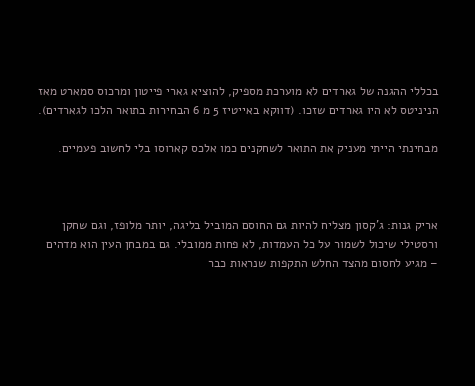בכללי ההגנה של גארדים לא מוערכת מספיק, להוציא גארי פייטון ומרכוס סמארט מאז הניניטס לא היו גארדים שזכו. (דווקא באייטיז 5 מ 6 הבחירות בתואר הלכו לגארדים).

מבחינתי הייתי מעניק את התואר לשחקנים כמו אלכס קארוסו בלי לחשוב פעמיים.



אריק גנות: ג'קסון מצליח להיות גם החוסם המוביל בליגה, יותר מלופז, וגם שחקן ורסטילי שיכול לשמור על כל העמדות, לא פחות ממובלי. גם במבחן העין הוא מדהים – מגיע לחסום מהצד החלש התקפות שנראות כבר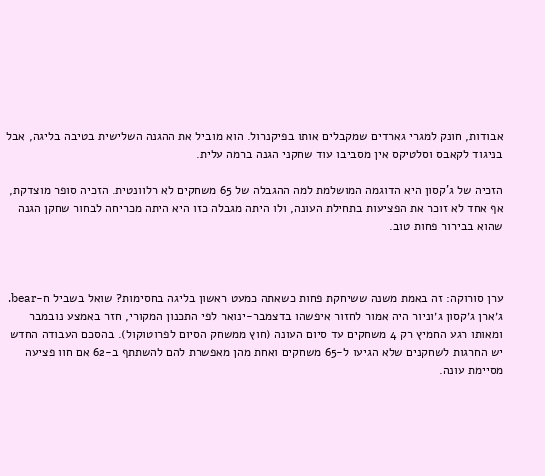אבודות, חונק למגרי גארדים שמקבלים אותו בפיקנרול. הוא מוביל את ההגנה השלישית בטיבה בליגה, אבל בניגוד לקאבס וסלטיקס אין מסביבו עוד שחקני הגנה ברמה עלית.

הזכיה של ג'קסון היא הדוגמה המושלמת למה ההגבלה של 65 משחקים לא רלוונטית. הזכיה סופר מוצדקת, אף אחד לא זוכר את הפציעות בתחילת העונה, ולו היתה מגבלה כזו היא היתה מכריחה לבחור שחקן הגנה שהוא בבירור פחות טוב.



ערן סורוקה: זה באמת משנה ששיחקת פחות כשאתה כמעט ראשון בליגה בחסימות? שואל בשביל ח-bear. ג׳ארן ג׳קסון ג׳וניור היה אמור לחזור איפשהו בדצמבר-ינואר לפי התכנון המקורי, חזר באמצע נובמבר ומאותו רגע החמיץ רק 4 משחקים עד סיום העונה (חוץ ממשחק הסיום לפרוטוקול). בהסכם העבודה החדש יש החרגות לשחקנים שלא הגיעו ל-65 משחקים ואחת מהן מאפשרת להם להשתתף ב-62 אם חוו פציעה מסיימת עונה.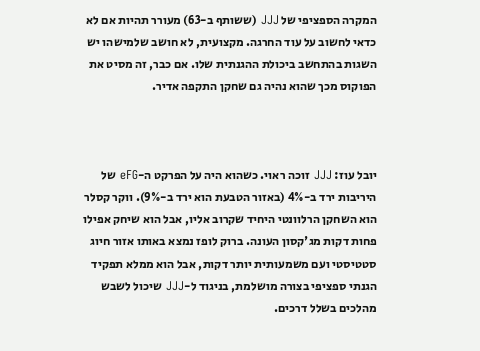המקרה הספציפי של JJJ (ששותף ב-63) מעורר תהיות אם לא כדאי לחשוב על עוד החרגה. מקצועית, לא חושב שלמישהו יש השגות בהתחשב ביכולת ההגנתית שלו. אם כבר, זה מסיט את הפוקוס מכך שהוא נהיה גם שחקן התקפה אדיר.



יובל עוז: JJJ זוכה ראוי. כשהוא היה על הפרקט ה-eFG של היריבות ירד ב-4% (באזור הטבעת הוא ירד ב-9%). ווקר קסלר הוא השחקן הרלוונטי היחיד שקרוב אליו, אבל הוא שיחק אפילו פחות דקות מג'קסון העונה. ברוק לופז נמצא באותו אזור חיוג סטטיסטי ועם משמעותית יותר דקות, אבל הוא ממלא תפקיד הגנתי ספציפי בצורה מושלמת, בניגוד ל-JJJ שיכול לשבש מהלכים בשלל דרכים.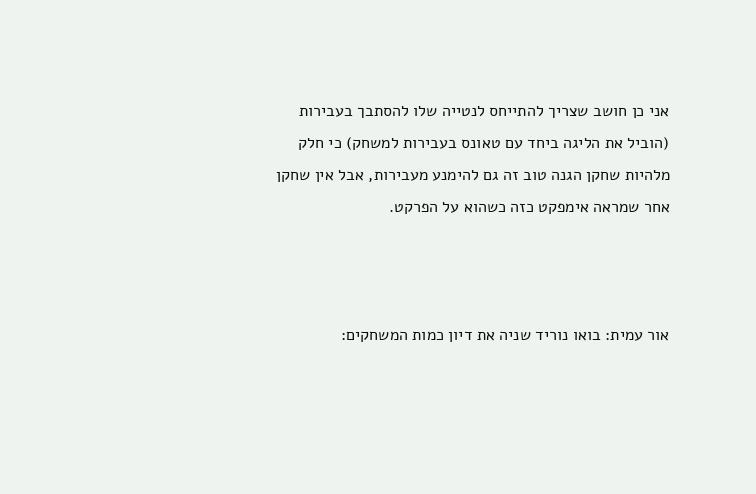אני כן חושב שצריך להתייחס לנטייה שלו להסתבך בעבירות (הוביל את הליגה ביחד עם טאונס בעבירות למשחק) כי חלק מלהיות שחקן הגנה טוב זה גם להימנע מעבירות, אבל אין שחקן אחר שמראה אימפקט כזה כשהוא על הפרקט.



אור עמית: בואו נוריד שניה את דיון כמות המשחקים: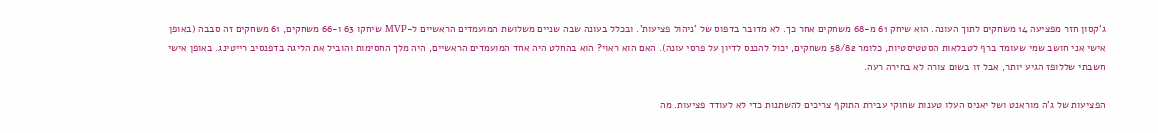ג'קסון חזר מפציעה 14 משחקים לתוך העונה. הוא שיחק 61 מ-68 משחקים אחר כך. לא מדובר בדפוס של 'ניהול פציעות'. ובכלל בעונה שבה שניים משלושת המועמדים הראשיים ל-MVP שיחקו 63 ו-66 משחקים, 61 משחקים זה סבבה (באופן אישי אני חושב שמי שעומד ברף לטבלאות הסטטיסטיות, כלומר 58/82 משחקים, יכול להכנס לדיון על פרסי עונה). האם הוא ראוי? הוא בהחלט היה אחד המועמדים הראשיים, היה מלך החסימות והוביל את הליגה בדפנסיב רייטינג. באופן אישי חשבתי שללופז הגיע יותר, אבל זו בשום צורה לא בחירה רעה.

הפציעות של ג'ה מוראנט ושל יאניס העלו טענות שחוקי עבירת התוקף צריכים להשתנות כדי לא לעודד פציעות. מה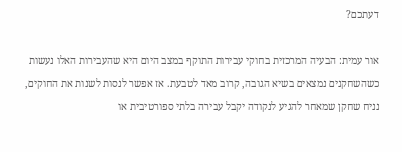דעתכם?

אור עמית: הבעיה המרכזית בחוקי עבירות התוקף במצב היום היא שהעבירות האלו נעשות כשהשחקנים נמצאים בשיא הגובה, קרוב מאד לטבעת. אז אפשר לנסות לשנות את החוקים, נניח שחקן שמאחר להגיע לנקודה יקבל עבירה בלתי ספורטיבית או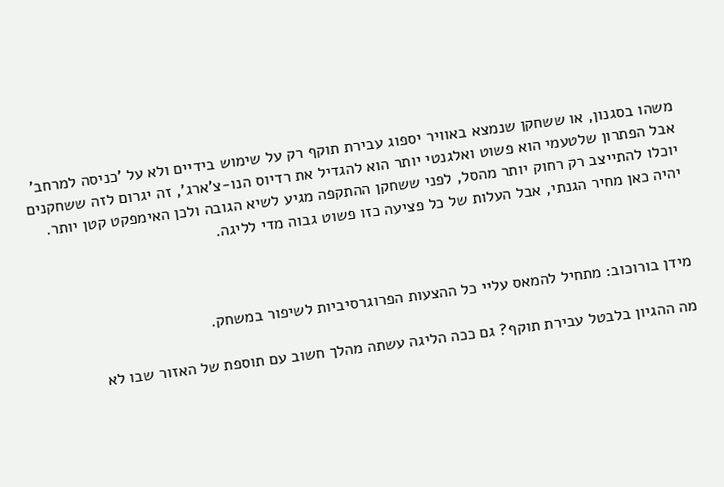משהו בסגנון, או ששחקן שנמצא באוויר יספוג עבירת תוקף רק על שימוש בידיים ולא על 'כניסה למרחב' אבל הפתרון שלטעמי הוא פשוט ואלגנטי יותר הוא להגדיל את רדיוס הנו-צ'ארג', זה יגרום לזה ששחקנים יוכלו להתייצב רק רחוק יותר מהסל, לפני ששחקן ההתקפה מגיע לשיא הגובה ולכן האימפקט קטן יותר. יהיה כאן מחיר הגנתי, אבל העלות של כל פציעה כזו פשוט גבוה מדי לליגה.



מידן בורוכוב: מתחיל להמאס עליי כל ההצעות הפרוגרסיביות לשיפור במשחק.

מה ההגיון בלבטל עבירת תוקף? גם ככה הליגה עשתה מהלך חשוב עם תוספת של האזור שבו לא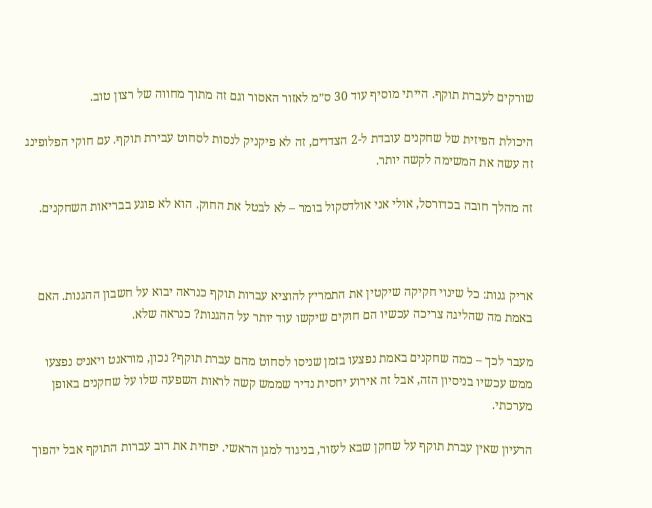שורקים לעברת תוקף. הייתי מוסיף עוד 30 ס״מ לאזור האסור וגם זה מתוך מחווה של רצון טוב.

היכולת הפיזית של שחקנים עובדת ל-2 הצדדים, זה לא פיקניק לנסות לסחוט עבירת תוקף. עם חוקי הפלופינג זה עשה את המשימה לקשה יותר.

זה מהלך חובה בכדורסל, אולי אני אולדסקול בומר – לא לבטל את החוק. הוא לא פוגע בבריאות השחקנים.



אריק גנות: כל שינוי חקיקה שיקטין את התמריץ להוציא עברות תוקף כנראה יבוא על חשבון ההגנות. האם באמת מה שהליגה צריכה עכשיו הם חוקים שיקשו עוד יותר על ההגנות? כנראה שלא.

מעבר לכך – כמה שחקנים באמת נפצעו בזמן שניסו לסחוט מהם עברת תוקף? נכון, מוראנט ויאניס נפצעו ממש עכשיו בניסיון הזה, אבל זה אירוע יחסית נדיר שממש קשה לראות השפעה שלו על שחקנים באופן מערכתי.

הרעיון שאין עברת תוקף על שחקן שבא לעזור, בניגוד למגן הראשי. יפחית את רוב עברות התוקף אבל יהפוך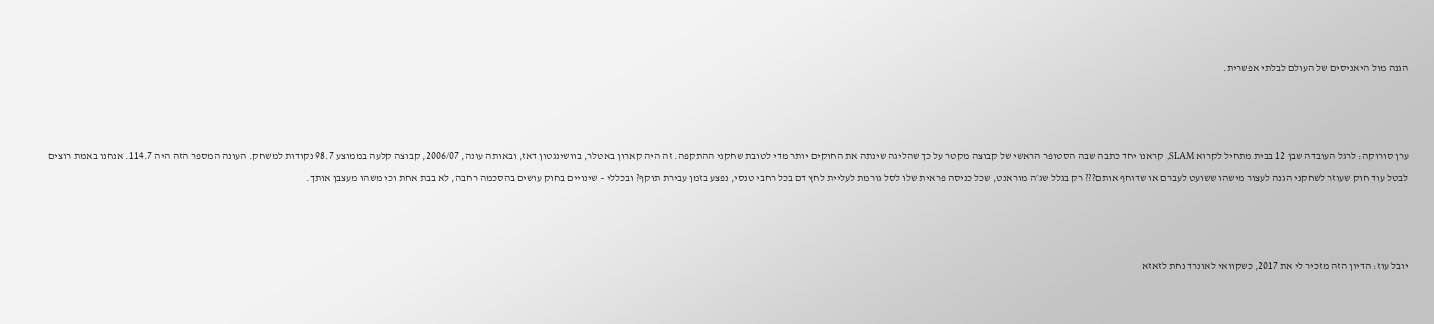הגנה מול היאניסים של העולם לבלתי אפשרית.



ערן סורוקה: לרגל העובדה שבן 12 בבית מתחיל לקרוא SLAM, קראנו יחד כתבה שבה הסטופר הראשי של קבוצה מקטר על כך שהליגה שינתה את החוקים יותר מדי לטובת שחקני ההתקפה. זה היה קארון באטלר, בוושינגטון דאז, ובאותה עונה, 2006/07, קבוצה קלעה בממוצע 98.7 נקודות למשחק. העונה המספר הזה היה 114.7. אנחנו באמת רוצים לבטל עוד חוק שעוזר לשחקני הגנה לעצור מישהו ששועט לעברם או שדוחף אותם??? רק בגלל שג׳ה מוראנט, שכל כניסה פראית שלו לסל גורמת לעליית לחץ דם בכל רחבי טנסי, נפצע בזמן עבירת תוקף? ובכללי – שינויים בחוק עושים בהסכמה רחבה, לא בבת אחת וכי משהו מעצבן אותך.



יובל עוז: הדיון הזה מזכיר לי את 2017, כשקוואי לאונרד נחת לזאזא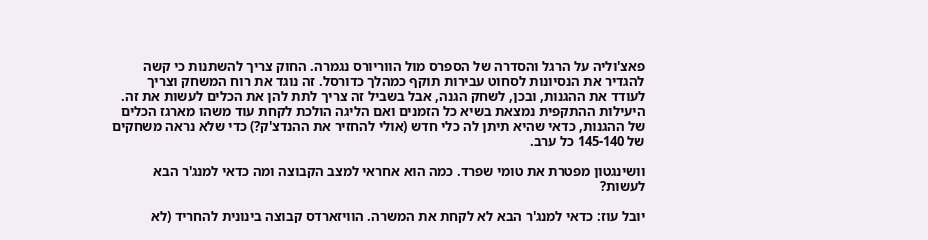פאצ'וליה על הרגל והסדרה של הספרס מול הווריורס נגמרה. החוק צריך להשתנות כי קשה להגדיר את הנסיונות לסחוט עבירות תוקף כמהלך כדורסל. זה נוגד את רוח המשחק וצריך לעודד את ההגנות, ובכן, לשחק הגנה, אבל בשביל זה צריך לתת להן את הכלים לעשות את זה. היעילות ההתקפית נמצאת בשיא כל הזמנים ואם הליגה הולכת לקחת עוד משהו מארגז הכלים של ההגנות, כדאי שהיא תיתן לה כלי חדש (אולי להחזיר את ההנדצ'ק?) כדי שלא נראה משחקים של 145-140 כל ערב.

וושינגטון מפטרת את טומי שפרד. כמה הוא אחראי למצב הקבוצה ומה כדאי למנג'ר הבא לעשות?

יובל עוז: כדאי למנג'ר הבא לא לקחת את המשרה. הוויזארדס קבוצה בינונית להחריד (לא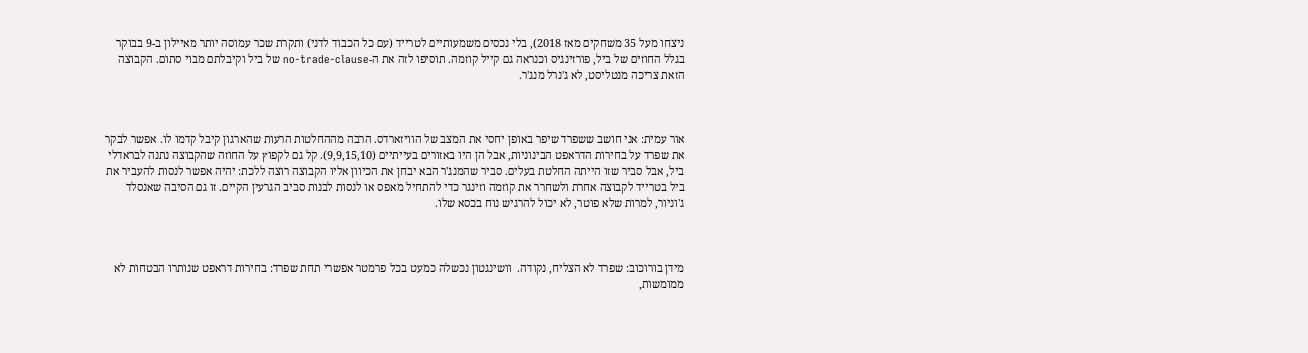ניצחו מעל 35 משחקים מאז 2018), בלי נכסים משמעותיים לטרייד (עם כל הכבוד לדני) ותקרת שכר עמוסה יותר מאיילון ב-9 בבוקר בגלל החוזים של ביל, פורזינגיס וכנראה גם קייל קוזמה. תוסיפו לזה את ה-no-trade-clause של ביל וקיבלתם מבוי סתום. הקבוצה הזאת צריכה מנטליסט, לא ג'נרל מנג'ר.



אור עמית: אני חושב ששפרד שיפר באופן יחסי את המצב של הוויזארדס. הרבה מההחלטות הרעות שהארגון קיבל קדמו לו. אפשר לבקר את שפרד על בחירות הדראפט הבינוניות, אבל הן היו באזורים בעייתיים (9,9,15,10). קל גם לקפוץ על החוזה שהקבוצה נתנה לבראדלי ביל, אבל סביר שזו הייתה החלטת בעלים. סביר שהמנג'ר הבא יבחן את הכיוון אליו הקבוצה רוצה ללכת: יהיה אפשר לנסות להעביר את ביל בטרייד לקבוצה אחרת ולשחרר את קוזמה וזינגר כדי להתחיל מאפס או לנסות לבנות סביב הגרעין הקיים. זו גם הסיבה שאנסלד ג'וניור, למרות שלא פוטר, לא יכול להרגיש נוח בכסא שלו.



מידן בורוכוב: שפרד לא הצליח, נקודה.  וושינגטון נכשלה כמעט בכל פרמטר אפשרי תחת שפרד: בחירות דראפט שנותרו הבטחות לא ממומשות,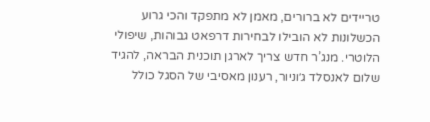טריידים לא ברורים, מאמן לא מתפקד והכי גרוע הכשלונות לא הובילו לבחירות דרפאט גבוהות, שיפולי הלוטרי. מנג’ר חדש צריך לארגן תוכנית הבראה, להגיד שלום לאנסלד ג׳וניור, רענון מאסיבי של הסגל כולל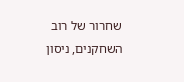שחרור של רוב השחקנים, ניסון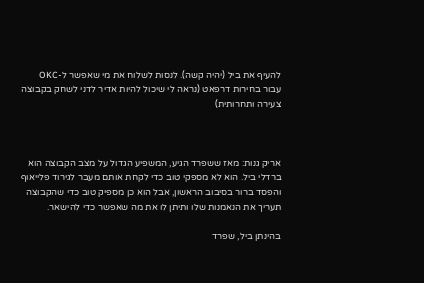להעיף את ביל (יהיה קשה). לנסות לשלוח את מי שאפשר ל-OKC עבור בחירות דרפאט (נראה לי שיכול להיות אדיר לדני לשחק בקבוצה צעירה ותחרותית)



אריק גנות: מאז ששפרד הגיע, המשפיע הגדול על מצב הקבוצה הוא ברדלי ביל. הוא לא מספקי טוב כדי לקחת אותם מעבר לגירוד פלייאוף והפסד ברור בסיבוב הראשון, אבל הוא כן מספיק טוב כדי שהקבוצה תעריך את הנאמנות שלו ותיתן לו את מה שאפשר כדי להישאר.

בהינתן ביל, שפרד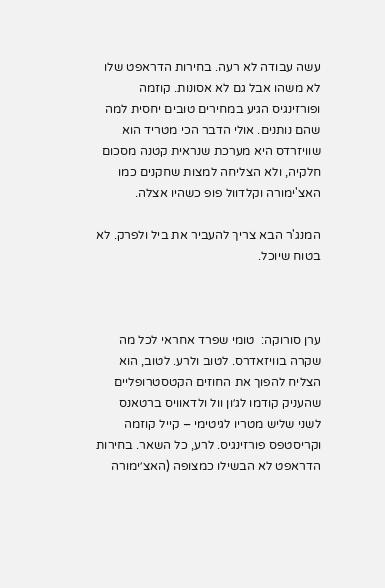עשה עבודה לא רעה. בחירות הדראפט שלו לא משהו אבל גם לא אסונות. קוזמה ופורזינגיס הגיע במחירים טובים יחסית למה שהם נותנים. אולי הדבר הכי מטריד הוא שוויזרדס היא מערכת שנראית קטנה מסכום חלקיה, ולא הצליחה למצות שחקנים כמו האצ'ימורה וקלדוול פופ כשהיו אצלה.

המנג'ר הבא צריך להעביר את ביל ולפרק. לא בטוח שיוכל.



ערן סורוקה:  טומי שפרד אחראי לכל מה שקרה בוויזאדרס. לטוב ולרע. לטוב, הוא הצליח להפוך את החוזים הקטסטרופליים שהעניק קודמו לג׳ון וול ולדאוויס ברטאנס לשני שליש מטריו לגיטימי – קייל קוזמה וקריסטפס פורזינגיס. לרע, כל השאר. בחירות הדראפט לא הבשילו כמצופה (האצ׳ימורה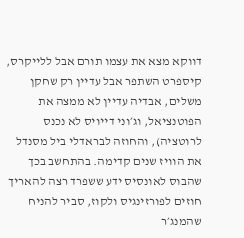דווקא מצא את עצמו תורם אבל ללייקרס, קיספרט השתפר אבל עדיין רק שחקן משלים, אבדיה עדיין לא ממצה את הפוטנציאל, וג׳וני דייויס לא נכנס לרוטציה), והחוזה לבראדלי ביל מסנדל את הוויז שנים קדימה. בהתחשב בכך שהבוס לאונסיס ידע ששפרד רצה להאריך חוזים לפורזינגיס ולקוז, סביר להניח שהמנג׳ר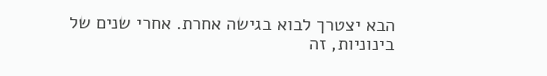הבא יצטרך לבוא בגישה אחרת. אחרי שנים של בינוניות, זה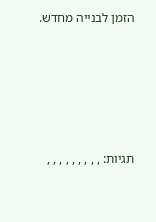הזמן לבנייה מחדש.





תגיות: , , , , , , , , ,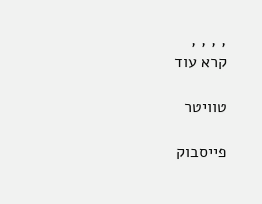, , , ,
קרא עוד

טוויטר

פייסבוק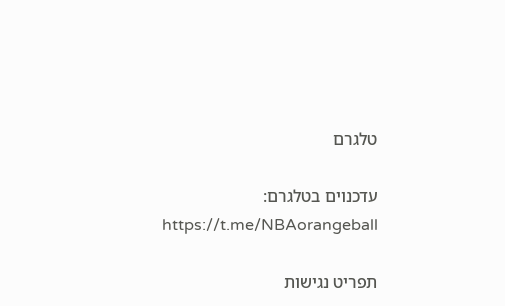טלגרם

עדכנוים בטלגרם:
https://t.me/NBAorangeball

תפריט נגישות